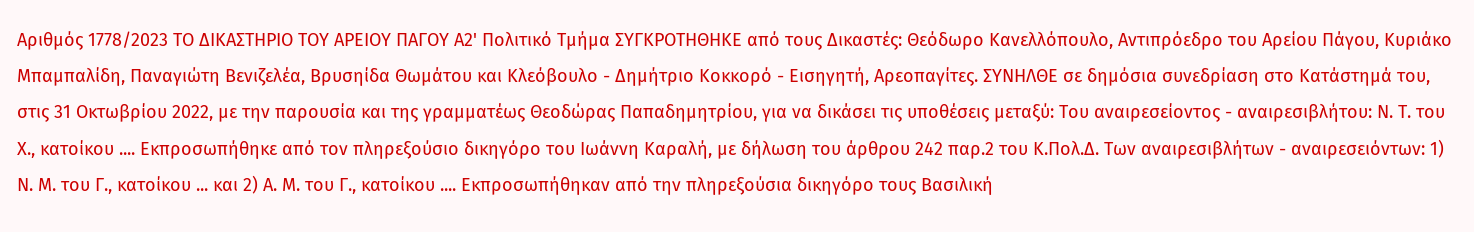Αριθμός 1778/2023 ΤΟ ΔΙΚΑΣΤΗΡΙΟ ΤΟΥ ΑΡΕΙΟΥ ΠΑΓΟΥ Α2' Πολιτικό Τμήμα ΣΥΓΚΡΟΤΗΘΗΚΕ από τους Δικαστές: Θεόδωρο Κανελλόπουλο, Αντιπρόεδρο του Αρείου Πάγου, Κυριάκο Μπαμπαλίδη, Παναγιώτη Βενιζελέα, Βρυσηίδα Θωμάτου και Κλεόβουλο - Δημήτριο Κοκκορό - Εισηγητή, Αρεοπαγίτες. ΣΥΝΗΛΘΕ σε δημόσια συνεδρίαση στο Κατάστημά του, στις 31 Οκτωβρίου 2022, με την παρουσία και της γραμματέως Θεοδώρας Παπαδημητρίου, για να δικάσει τις υποθέσεις μεταξύ: Του αναιρεσείοντος - αναιρεσιβλήτου: Ν. Τ. του Χ., κατοίκου .... Εκπροσωπήθηκε από τον πληρεξούσιο δικηγόρο του Ιωάννη Καραλή, με δήλωση του άρθρου 242 παρ.2 του Κ.Πολ.Δ. Των αναιρεσιβλήτων - αναιρεσειόντων: 1) Ν. Μ. του Γ., κατοίκου ... και 2) Α. Μ. του Γ., κατοίκου .... Εκπροσωπήθηκαν από την πληρεξούσια δικηγόρο τους Βασιλική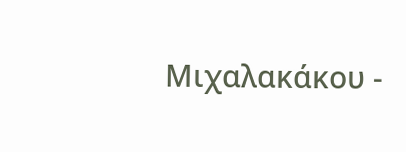Μιχαλακάκου -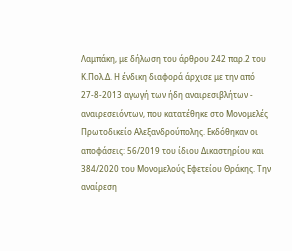Λαμπάκη, με δήλωση του άρθρου 242 παρ.2 του Κ.Πολ.Δ. Η ένδικη διαφορά άρχισε με την από 27-8-2013 αγωγή των ήδη αναιρεσιβλήτων - αναιρεσειόντων, που κατατέθηκε στο Μονομελές Πρωτοδικείο Αλεξανδρούπολης. Εκδόθηκαν οι αποφάσεις: 56/2019 του ίδιου Δικαστηρίου και 384/2020 του Μονομελούς Εφετείου Θράκης. Την αναίρεση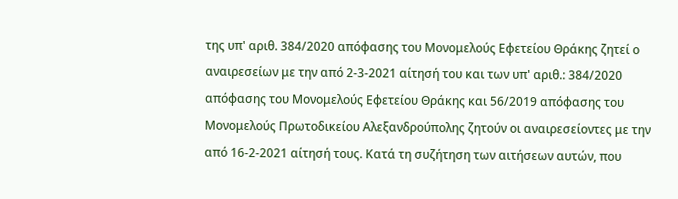της υπ' αριθ. 384/2020 απόφασης του Μονομελούς Εφετείου Θράκης ζητεί ο αναιρεσείων με την από 2-3-2021 αίτησή του και των υπ' αριθ.: 384/2020 απόφασης του Μονομελούς Εφετείου Θράκης και 56/2019 απόφασης του Μονομελούς Πρωτοδικείου Αλεξανδρούπολης ζητούν οι αναιρεσείοντες με την από 16-2-2021 αίτησή τους. Κατά τη συζήτηση των αιτήσεων αυτών, που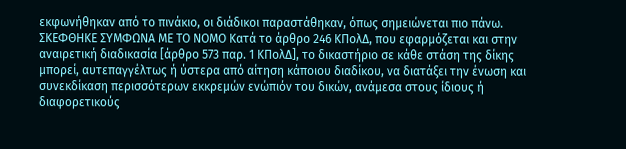εκφωνήθηκαν από το πινάκιο, οι διάδικοι παραστάθηκαν, όπως σημειώνεται πιο πάνω. ΣΚΕΦΘΗΚΕ ΣΥΜΦΩΝΑ ΜΕ ΤΟ ΝΟΜΟ Κατά το άρθρο 246 ΚΠολΔ, που εφαρμόζεται και στην αναιρετική διαδικασία [άρθρο 573 παρ. 1 ΚΠολΔ], το δικαστήριο σε κάθε στάση της δίκης μπορεί, αυτεπαγγέλτως ή ύστερα από αίτηση κάποιου διαδίκου, να διατάξει την ένωση και συνεκδίκαση περισσότερων εκκρεμών ενώπιόν του δικών, ανάμεσα στους ίδιους ή διαφορετικούς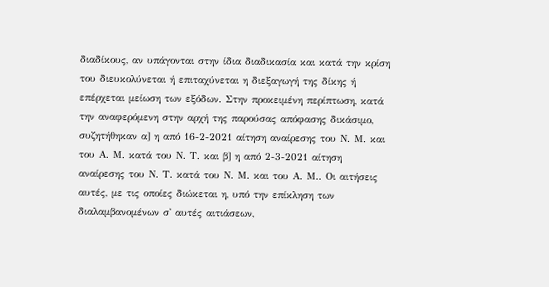διαδίκους, αν υπάγονται στην ίδια διαδικασία και κατά την κρίση του διευκολύνεται ή επιταχύνεται η διεξαγωγή της δίκης ή επέρχεται μείωση των εξόδων. Στην προκειμένη περίπτωση, κατά την αναφερόμενη στην αρχή της παρούσας απόφασης δικάσιμο, συζητήθηκαν α] η από 16-2-2021 αίτηση αναίρεσης του Ν. Μ. και του Α. Μ. κατά του Ν. Τ. και β] η από 2-3-2021 αίτηση αναίρεσης του Ν. Τ. κατά του Ν. Μ. και του Α. Μ.. Οι αιτήσεις αυτές, με τις οποίες διώκεται η, υπό την επίκληση των διαλαμβανομένων σ' αυτές αιτιάσεων,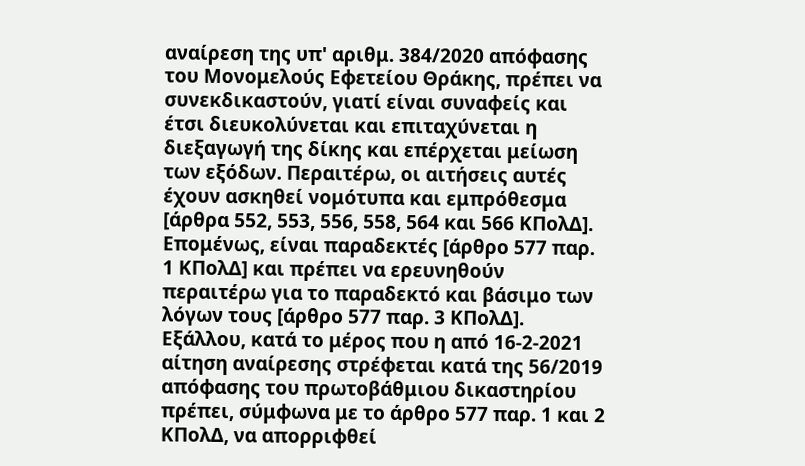αναίρεση της υπ' αριθμ. 384/2020 απόφασης του Μονομελούς Εφετείου Θράκης, πρέπει να συνεκδικαστούν, γιατί είναι συναφείς και έτσι διευκολύνεται και επιταχύνεται η διεξαγωγή της δίκης και επέρχεται μείωση των εξόδων. Περαιτέρω, οι αιτήσεις αυτές έχουν ασκηθεί νομότυπα και εμπρόθεσμα [άρθρα 552, 553, 556, 558, 564 και 566 ΚΠολΔ]. Επομένως, είναι παραδεκτές [άρθρο 577 παρ. 1 ΚΠολΔ] και πρέπει να ερευνηθούν περαιτέρω για το παραδεκτό και βάσιμο των λόγων τους [άρθρο 577 παρ. 3 ΚΠολΔ]. Εξάλλου, κατά το μέρος που η από 16-2-2021 αίτηση αναίρεσης στρέφεται κατά της 56/2019 απόφασης του πρωτοβάθμιου δικαστηρίου πρέπει, σύμφωνα με το άρθρο 577 παρ. 1 και 2 ΚΠολΔ, να απορριφθεί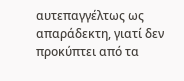αυτεπαγγέλτως ως απαράδεκτη, γιατί δεν προκύπτει από τα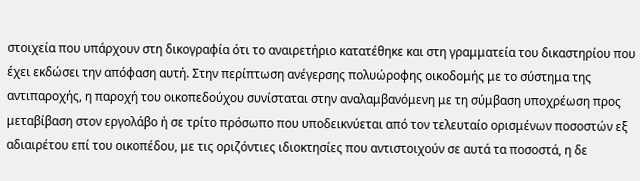στοιχεία που υπάρχουν στη δικογραφία ότι το αναιρετήριο κατατέθηκε και στη γραμματεία του δικαστηρίου που έχει εκδώσει την απόφαση αυτή. Στην περίπτωση ανέγερσης πολυώροφης οικοδομής με το σύστημα της αντιπαροχής, η παροχή του οικοπεδούχου συνίσταται στην αναλαμβανόμενη με τη σύμβαση υποχρέωση προς μεταβίβαση στον εργολάβο ή σε τρίτο πρόσωπο που υποδεικνύεται από τον τελευταίο ορισμένων ποσοστών εξ αδιαιρέτου επί του οικοπέδου, με τις οριζόντιες ιδιοκτησίες που αντιστοιχούν σε αυτά τα ποσοστά, η δε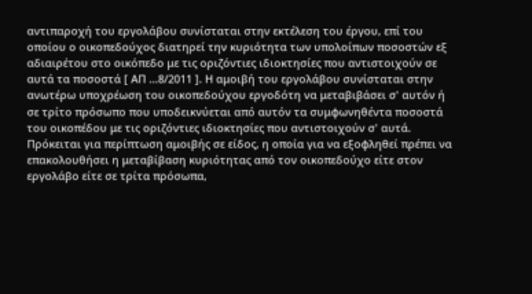αντιπαροχή του εργολάβου συνίσταται στην εκτέλεση του έργου, επί του οποίου ο οικοπεδούχος διατηρεί την κυριότητα των υπολοίπων ποσοστών εξ αδιαιρέτου στο οικόπεδο με τις οριζόντιες ιδιοκτησίες που αντιστοιχούν σε αυτά τα ποσοστά [ ΑΠ ...8/2011 ]. Η αμοιβή του εργολάβου συνίσταται στην ανωτέρω υποχρέωση του οικοπεδούχου εργοδότη να μεταβιβάσει σ' αυτόν ή σε τρίτο πρόσωπο που υποδεικνύεται από αυτόν τα συμφωνηθέντα ποσοστά του οικοπέδου με τις οριζόντιες ιδιοκτησίες που αντιστοιχούν σ' αυτά. Πρόκειται για περίπτωση αμοιβής σε είδος, η οποία για να εξοφληθεί πρέπει να επακολουθήσει η μεταβίβαση κυριότητας από τον οικοπεδούχο είτε στον εργολάβο είτε σε τρίτα πρόσωπα,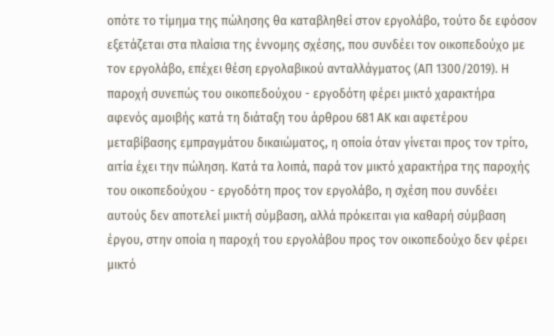οπότε το τίμημα της πώλησης θα καταβληθεί στον εργολάβο, τούτο δε εφόσον εξετάζεται στα πλαίσια της έννομης σχέσης, που συνδέει τον οικοπεδούχο με τον εργολάβο, επέχει θέση εργολαβικού ανταλλάγματος (ΑΠ 1300/2019). Η παροχή συνεπώς του οικοπεδούχου - εργοδότη φέρει μικτό χαρακτήρα αφενός αμοιβής κατά τη διάταξη του άρθρου 681 ΑΚ και αφετέρου μεταβίβασης εμπραγμάτου δικαιώματος, η οποία όταν γίνεται προς τον τρίτο, αιτία έχει την πώληση. Κατά τα λοιπά, παρά τον μικτό χαρακτήρα της παροχής του οικοπεδούχου - εργοδότη προς τον εργολάβο, η σχέση που συνδέει αυτούς δεν αποτελεί μικτή σύμβαση, αλλά πρόκειται για καθαρή σύμβαση έργου, στην οποία η παροχή του εργολάβου προς τον οικοπεδούχο δεν φέρει μικτό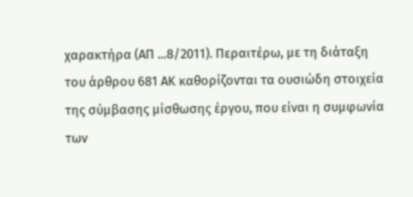χαρακτήρα (ΑΠ ...8/2011). Περαιτέρω, με τη διάταξη του άρθρου 681 ΑΚ καθορίζονται τα ουσιώδη στοιχεία της σύμβασης μίσθωσης έργου, που είναι η συμφωνία των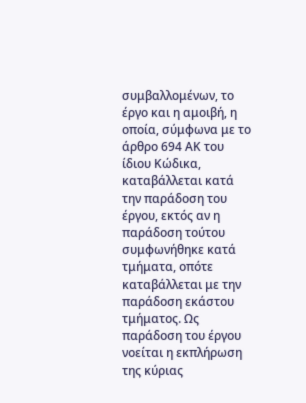συμβαλλομένων, το έργο και η αμοιβή, η οποία, σύμφωνα με το άρθρο 694 ΑΚ του ίδιου Κώδικα, καταβάλλεται κατά την παράδοση του έργου, εκτός αν η παράδοση τούτου συμφωνήθηκε κατά τμήματα, οπότε καταβάλλεται με την παράδοση εκάστου τμήματος. Ως παράδοση του έργου νοείται η εκπλήρωση της κύριας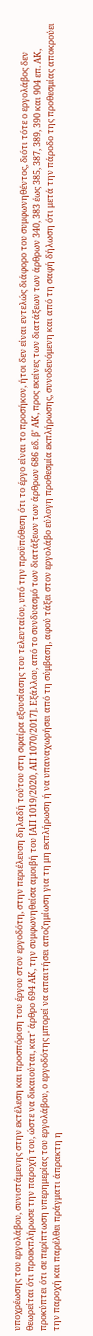υποχρέωσης του εργολάβου, συνιστάμενης στην εκτέλεση και προσπόριση του έργου στον εργοδότη, στην περιέλευση δηλαδή τούτου στη σφαίρα εξουσίασης του τελευταίου, υπό την προϋπόθεση ότι το έργο είναι το προσήκον, ήτοι δεν είναι εντελώς διάφορο του συμφωνηθέντος, διότι τότε ο εργολάβος δεν θεωρείται ότι προεκπλήρωσε την παροχή του, ώστε να δικαιούται, κατ' άρθρο 694 ΑΚ, την συμφωνηθείσα αμοιβή του [ΑΠ 1019/2020, ΑΠ 1070/2017]. Εξάλλου, από το συνδυασμό των διατάξεων των άρθρων 686 εδ. β' ΑΚ, προς εκείνες των διατάξεων των άρθρων 340, 383 έως 385, 387, 389, 390 και 904 επ. ΑΚ, προκύπτει ότι σε περίπτωση υπερημερίας του εργολάβου, ο εργοδότης μπορεί να απαιτήσει αποζημίωση για τη μη εκπλήρωση ή να υπαναχωρήσει από τη σύμβαση, αφού τάξει στον εργολάβο εύλογη προθεσμία εκπλήρωσης, συνοδευόμενη και από τη σαφή δήλωση ότι μετά την πάροδο της προθεσμίας αποκρούει την παροχή και παρέλθει πράγματι άπρακτη η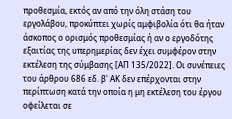προθεσμία, εκτός αν από την όλη στάση του εργολάβου, προκύπτει χωρίς αμφιβολία ότι θα ήταν άσκοπος ο ορισμός προθεσμίας ή αν ο εργοδότης εξαιτίας της υπερημερίας δεν έχει συμφέρον στην εκτέλεση της σύμβασης [ΑΠ 135/2022]. Οι συνέπειες του άρθρου 686 εδ. β' ΑΚ δεν επέρχονται στην περίπτωση κατά την οποία η μη εκτέλεση του έργου οφείλεται σε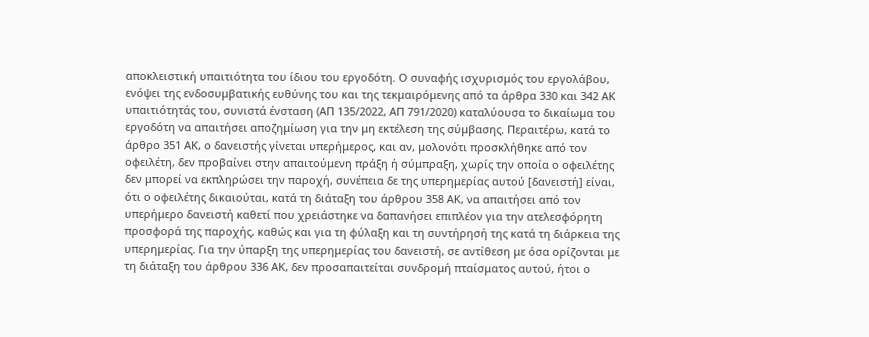αποκλειστική υπαιτιότητα του ίδιου του εργοδότη. Ο συναφής ισχυρισμός του εργολάβου, ενόψει της ενδοσυμβατικής ευθύνης του και της τεκμαιρόμενης από τα άρθρα 330 και 342 ΑΚ υπαιτιότητάς του, συνιστά ένσταση (ΑΠ 135/2022, ΑΠ 791/2020) καταλύουσα το δικαίωμα του εργοδότη να απαιτήσει αποζημίωση για την μη εκτέλεση της σύμβασης. Περαιτέρω, κατά το άρθρο 351 ΑΚ, ο δανειστής γίνεται υπερήμερος, και αν, μολονότι προσκλήθηκε από τον οφειλέτη, δεν προβαίνει στην απαιτούμενη πράξη ή σύμπραξη, χωρίς την οποία ο οφειλέτης δεν μπορεί να εκπληρώσει την παροχή, συνέπεια δε της υπερημερίας αυτού [δανειστή] είναι, ότι ο οφειλέτης δικαιούται, κατά τη διάταξη του άρθρου 358 ΑΚ, να απαιτήσει από τον υπερήμερο δανειστή καθετί που χρειάστηκε να δαπανήσει επιπλέον για την ατελεσφόρητη προσφορά της παροχής, καθώς και για τη φύλαξη και τη συντήρησή της κατά τη διάρκεια της υπερημερίας. Για την ύπαρξη της υπερημερίας του δανειστή, σε αντίθεση με όσα ορίζονται με τη διάταξη του άρθρου 336 ΑΚ, δεν προσαπαιτείται συνδρομή πταίσματος αυτού, ήτοι ο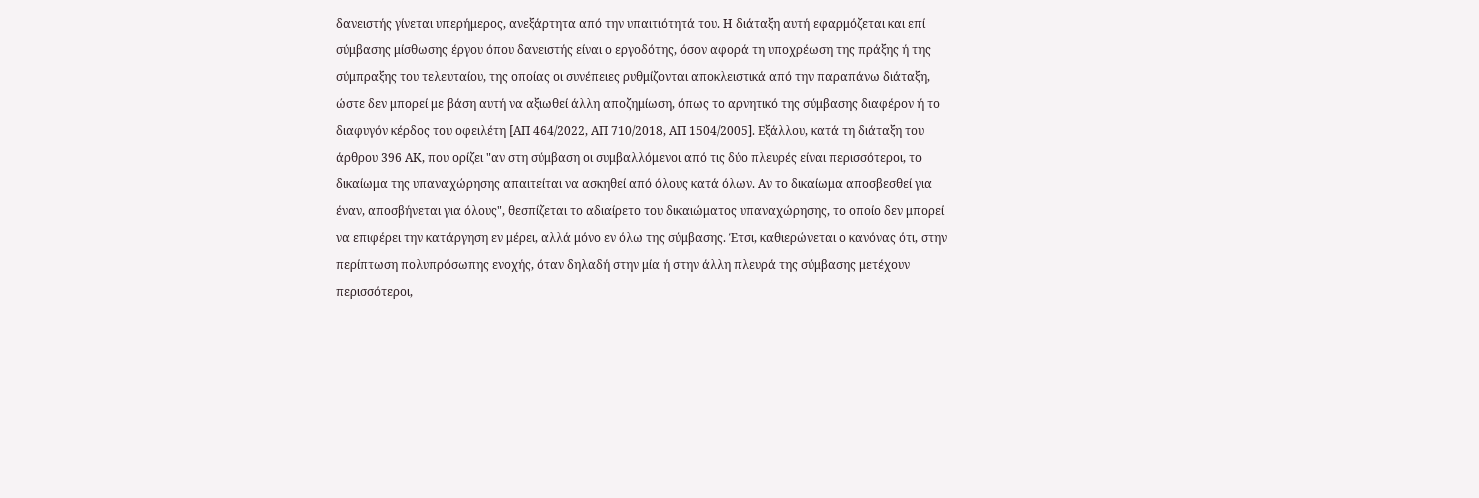δανειστής γίνεται υπερήμερος, ανεξάρτητα από την υπαιτιότητά του. Η διάταξη αυτή εφαρμόζεται και επί σύμβασης μίσθωσης έργου όπου δανειστής είναι ο εργοδότης, όσον αφορά τη υποχρέωση της πράξης ή της σύμπραξης του τελευταίου, της οποίας οι συνέπειες ρυθμίζονται αποκλειστικά από την παραπάνω διάταξη, ώστε δεν μπορεί με βάση αυτή να αξιωθεί άλλη αποζημίωση, όπως το αρνητικό της σύμβασης διαφέρον ή το διαφυγόν κέρδος του οφειλέτη [ΑΠ 464/2022, ΑΠ 710/2018, ΑΠ 1504/2005]. Εξάλλου, κατά τη διάταξη του άρθρου 396 ΑΚ, που ορίζει "αν στη σύμβαση οι συμβαλλόμενοι από τις δύο πλευρές είναι περισσότεροι, το δικαίωμα της υπαναχώρησης απαιτείται να ασκηθεί από όλους κατά όλων. Αν το δικαίωμα αποσβεσθεί για έναν, αποσβήνεται για όλους", θεσπίζεται το αδιαίρετο του δικαιώματος υπαναχώρησης, το οποίο δεν μπορεί να επιφέρει την κατάργηση εν μέρει, αλλά μόνο εν όλω της σύμβασης. Έτσι, καθιερώνεται ο κανόνας ότι, στην περίπτωση πολυπρόσωπης ενοχής, όταν δηλαδή στην μία ή στην άλλη πλευρά της σύμβασης μετέχουν περισσότεροι,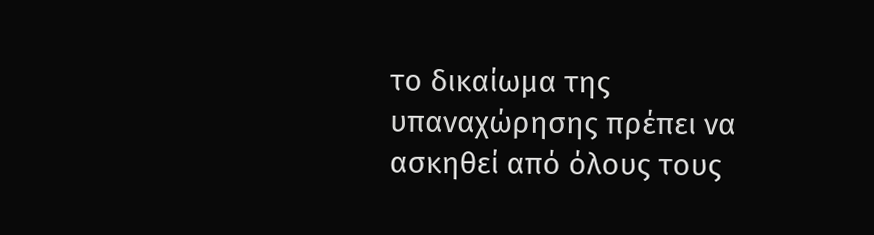το δικαίωμα της υπαναχώρησης πρέπει να ασκηθεί από όλους τους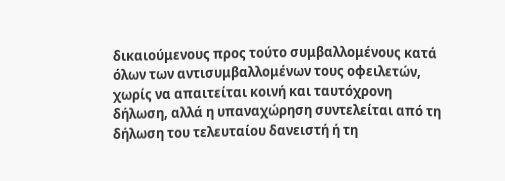δικαιούμενους προς τούτο συμβαλλομένους κατά όλων των αντισυμβαλλομένων τους οφειλετών, χωρίς να απαιτείται κοινή και ταυτόχρονη δήλωση, αλλά η υπαναχώρηση συντελείται από τη δήλωση του τελευταίου δανειστή ή τη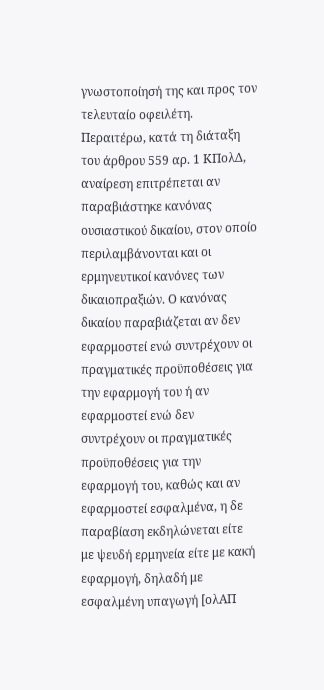γνωστοποίησή της και προς τον τελευταίο οφειλέτη. Περαιτέρω, κατά τη διάταξη του άρθρου 559 αρ. 1 ΚΠολΔ, αναίρεση επιτρέπεται αν παραβιάστηκε κανόνας ουσιαστικού δικαίου, στον οποίο περιλαμβάνονται και οι ερμηνευτικοί κανόνες των δικαιοπραξιών. Ο κανόνας δικαίου παραβιάζεται αν δεν εφαρμοστεί ενώ συντρέχουν οι πραγματικές προϋποθέσεις για την εφαρμογή του ή αν εφαρμοστεί ενώ δεν συντρέχουν οι πραγματικές προϋποθέσεις για την εφαρμογή του, καθώς και αν εφαρμοστεί εσφαλμένα, η δε παραβίαση εκδηλώνεται είτε με ψευδή ερμηνεία είτε με κακή εφαρμογή, δηλαδή με εσφαλμένη υπαγωγή [ολΑΠ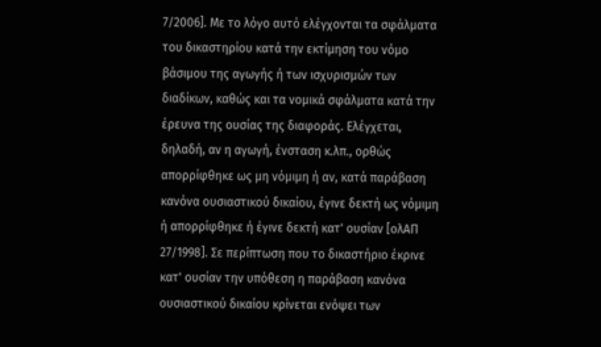7/2006]. Με το λόγο αυτό ελέγχονται τα σφάλματα του δικαστηρίου κατά την εκτίμηση του νόμο βάσιμου της αγωγής ή των ισχυρισμών των διαδίκων, καθώς και τα νομικά σφάλματα κατά την έρευνα της ουσίας της διαφοράς. Ελέγχεται, δηλαδή, αν η αγωγή, ένσταση κ.λπ., ορθώς απορρίφθηκε ως μη νόμιμη ή αν, κατά παράβαση κανόνα ουσιαστικού δικαίου, έγινε δεκτή ως νόμιμη ή απορρίφθηκε ή έγινε δεκτή κατ' ουσίαν [ολΑΠ 27/1998]. Σε περίπτωση που το δικαστήριο έκρινε κατ' ουσίαν την υπόθεση η παράβαση κανόνα ουσιαστικού δικαίου κρίνεται ενόψει των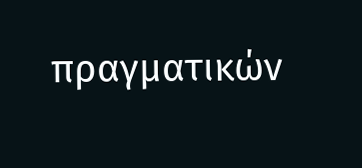πραγματικών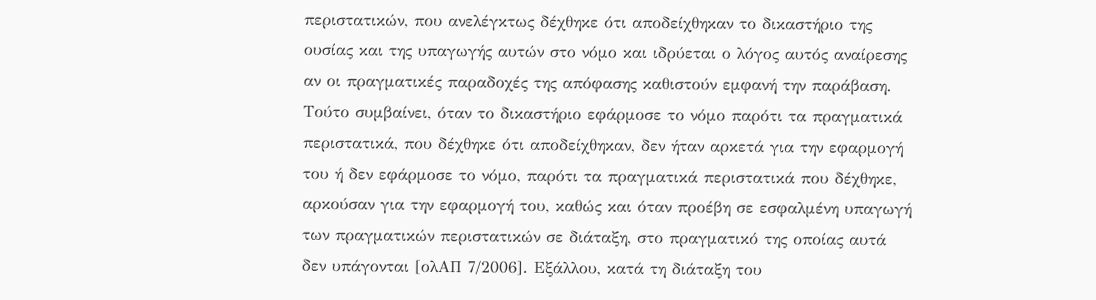περιστατικών, που ανελέγκτως δέχθηκε ότι αποδείχθηκαν το δικαστήριο της ουσίας και της υπαγωγής αυτών στο νόμο και ιδρύεται ο λόγος αυτός αναίρεσης αν οι πραγματικές παραδοχές της απόφασης καθιστούν εμφανή την παράβαση. Τούτο συμβαίνει, όταν το δικαστήριο εφάρμοσε το νόμο παρότι τα πραγματικά περιστατικά, που δέχθηκε ότι αποδείχθηκαν, δεν ήταν αρκετά για την εφαρμογή του ή δεν εφάρμοσε το νόμο, παρότι τα πραγματικά περιστατικά που δέχθηκε, αρκούσαν για την εφαρμογή του, καθώς και όταν προέβη σε εσφαλμένη υπαγωγή των πραγματικών περιστατικών σε διάταξη, στο πραγματικό της οποίας αυτά δεν υπάγονται [ολΑΠ 7/2006]. Εξάλλου, κατά τη διάταξη του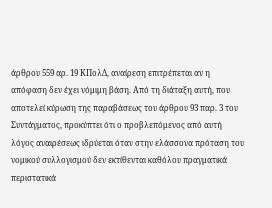άρθρου 559 αρ. 19 ΚΠολΔ, αναίρεση επιτρέπεται αν η απόφαση δεν έχει νόμιμη βάση. Από τη διάταξη αυτή, που αποτελεί κύρωση της παραβάσεως του άρθρου 93 παρ. 3 του Συντάγματος, προκύπτει ότι ο προβλεπόμενος από αυτή λόγος αναιρέσεως ιδρύεται όταν στην ελάσσονα πρόταση του νομικού συλλογισμού δεν εκτίθενται καθόλου πραγματικά περιστατικά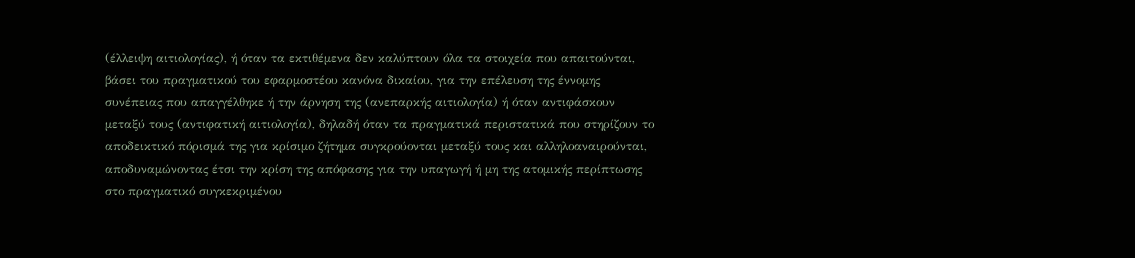(έλλειψη αιτιολογίας), ή όταν τα εκτιθέμενα δεν καλύπτουν όλα τα στοιχεία που απαιτούνται, βάσει του πραγματικού του εφαρμοστέου κανόνα δικαίου, για την επέλευση της έννομης συνέπειας που απαγγέλθηκε ή την άρνηση της (ανεπαρκής αιτιολογία) ή όταν αντιφάσκουν μεταξύ τους (αντιφατική αιτιολογία), δηλαδή όταν τα πραγματικά περιστατικά που στηρίζουν το αποδεικτικό πόρισμά της για κρίσιμο ζήτημα συγκρούονται μεταξύ τους και αλληλοαναιρούνται, αποδυναμώνοντας έτσι την κρίση της απόφασης για την υπαγωγή ή μη της ατομικής περίπτωσης στο πραγματικό συγκεκριμένου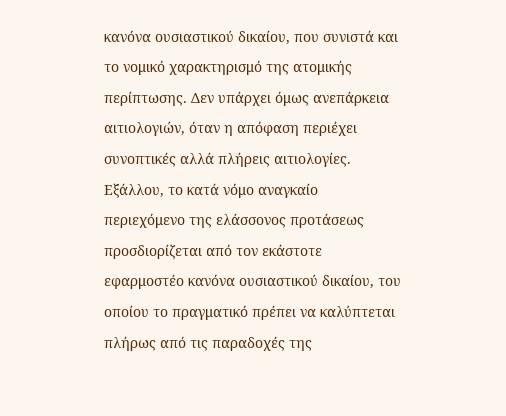κανόνα ουσιαστικού δικαίου, που συνιστά και το νομικό χαρακτηρισμό της ατομικής περίπτωσης. Δεν υπάρχει όμως ανεπάρκεια αιτιολογιών, όταν η απόφαση περιέχει συνοπτικές αλλά πλήρεις αιτιολογίες. Εξάλλου, το κατά νόμο αναγκαίο περιεχόμενο της ελάσσονος προτάσεως προσδιορίζεται από τον εκάστοτε εφαρμοστέο κανόνα ουσιαστικού δικαίου, του οποίου το πραγματικό πρέπει να καλύπτεται πλήρως από τις παραδοχές της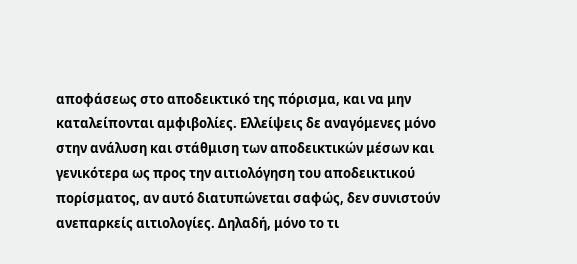αποφάσεως στο αποδεικτικό της πόρισμα, και να μην καταλείπονται αμφιβολίες. Ελλείψεις δε αναγόμενες μόνο στην ανάλυση και στάθμιση των αποδεικτικών μέσων και γενικότερα ως προς την αιτιολόγηση του αποδεικτικού πορίσματος, αν αυτό διατυπώνεται σαφώς, δεν συνιστούν ανεπαρκείς αιτιολογίες. Δηλαδή, μόνο το τι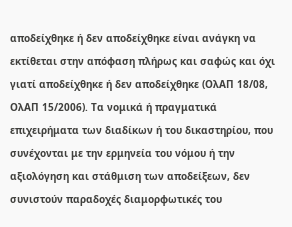αποδείχθηκε ή δεν αποδείχθηκε είναι ανάγκη να εκτίθεται στην απόφαση πλήρως και σαφώς και όχι γιατί αποδείχθηκε ή δεν αποδείχθηκε (ΟλΑΠ 18/08, ΟλΑΠ 15/2006). Τα νομικά ή πραγματικά επιχειρήματα των διαδίκων ή του δικαστηρίου, που συνέχονται με την ερμηνεία του νόμου ή την αξιολόγηση και στάθμιση των αποδείξεων, δεν συνιστούν παραδοχές διαμορφωτικές του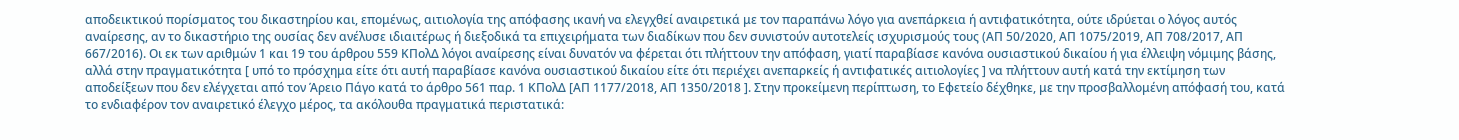αποδεικτικού πορίσματος του δικαστηρίου και, επομένως, αιτιολογία της απόφασης ικανή να ελεγχθεί αναιρετικά με τον παραπάνω λόγο για ανεπάρκεια ή αντιφατικότητα, ούτε ιδρύεται ο λόγος αυτός αναίρεσης, αν το δικαστήριο της ουσίας δεν ανέλυσε ιδιαιτέρως ή διεξοδικά τα επιχειρήματα των διαδίκων που δεν συνιστούν αυτοτελείς ισχυρισμούς τους (ΑΠ 50/2020, ΑΠ 1075/2019, ΑΠ 708/2017, ΑΠ 667/2016). Οι εκ των αριθμών 1 και 19 του άρθρου 559 ΚΠολΔ λόγοι αναίρεσης είναι δυνατόν να φέρεται ότι πλήττουν την απόφαση, γιατί παραβίασε κανόνα ουσιαστικού δικαίου ή για έλλειψη νόμιμης βάσης, αλλά στην πραγματικότητα [ υπό το πρόσχημα είτε ότι αυτή παραβίασε κανόνα ουσιαστικού δικαίου είτε ότι περιέχει ανεπαρκείς ή αντιφατικές αιτιολογίες ] να πλήττουν αυτή κατά την εκτίμηση των αποδείξεων που δεν ελέγχεται από τον Άρειο Πάγο κατά το άρθρο 561 παρ. 1 ΚΠολΔ [ΑΠ 1177/2018, ΑΠ 1350/2018 ]. Στην προκείμενη περίπτωση, το Εφετείο δέχθηκε, με την προσβαλλομένη απόφασή του, κατά το ενδιαφέρον τον αναιρετικό έλεγχο μέρος, τα ακόλουθα πραγματικά περιστατικά: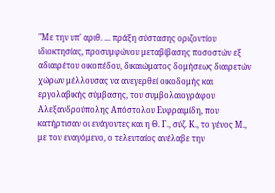"Με την υπ' αριθ. ... πράξη σύστασης οριζοντίου ιδιοκτησίας, προσυμφώνου μεταβίβασης ποσοστών εξ αδιαιρέτου οικοπέδου, δικαιώματος δομήσεως διαιρετών χώρων μέλλουσας να ανεγερθεί οικοδομής και εργολαβικής σύμβασης, του συμβολαιογράφου Αλεξανδρούπολης Απόστολου Ευφραιμίδη, που κατήρτισαν οι ενάγοντες και η Θ. Γ., σύζ. Κ., το γένος Μ., με τον εναγόμενο, ο τελευταίος ανέλαβε την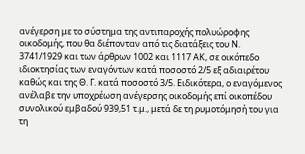ανέγερση με το σύστημα της αντιπαροχής πολυώροφης οικοδομής, που θα διέπονταν από τις διατάξεις του Ν. 3741/1929 και των άρθρων 1002 και 1117 ΑΚ, σε οικόπεδο ιδιοκτησίας των εναγόντων κατά ποσοστό 2/5 εξ αδιαιρέτου καθώς και της Θ. Γ. κατά ποσοστό 3/5. Ειδικότερα, ο εναγόμενος ανέλαβε την υποχρέωση ανέγερσης οικοδομής επί οικοπέδου συνολικού εμβαδού 939,51 τ.μ., μετά δε τη ρυμοτόμησή του για τη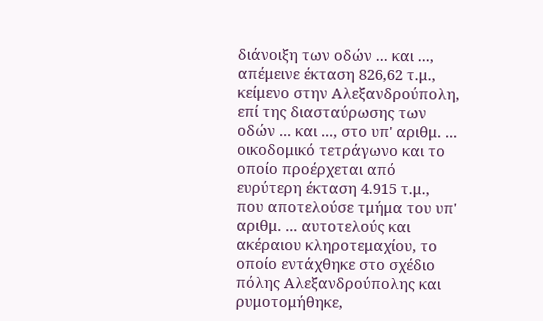διάνοιξη των οδών ... και ..., απέμεινε έκταση 826,62 τ.μ., κείμενο στην Αλεξανδρούπολη, επί της διασταύρωσης των οδών ... και ..., στο υπ' αριθμ. ... οικοδομικό τετράγωνο και το οποίο προέρχεται από ευρύτερη έκταση 4.915 τ.μ., που αποτελούσε τμήμα του υπ' αριθμ. ... αυτοτελούς και ακέραιου κληροτεμαχίου, το οποίο εντάχθηκε στο σχέδιο πόλης Αλεξανδρούπολης και ρυμοτομήθηκε,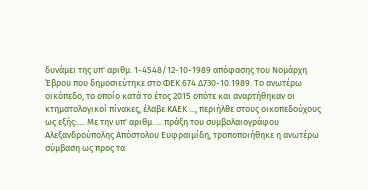δυνάμει της υπ' αριθμ. 1-4548/12-10-1989 απόφασης του Νομάρχη Έβρου που δημοσιεύτηκε στο ΦΕΚ 674 Δ730-10.1989. Το ανωτέρω οικόπεδο, το οποίο κατά το έτος 2015 οπότε και αναρτήθηκαν οι κτηματολογικοί πίνακες, έλαβε ΚΑΕΚ ..., περιήλθε στους οικοπεδούχους ως εξής:.... Με την υπ' αριθμ. ... πράξη του συμβολαιογράφου Αλεξανδρούπολης Απόστολου Ευφραιμίδη, τροποποιήθηκε η ανωτέρω σύμβαση ως προς τα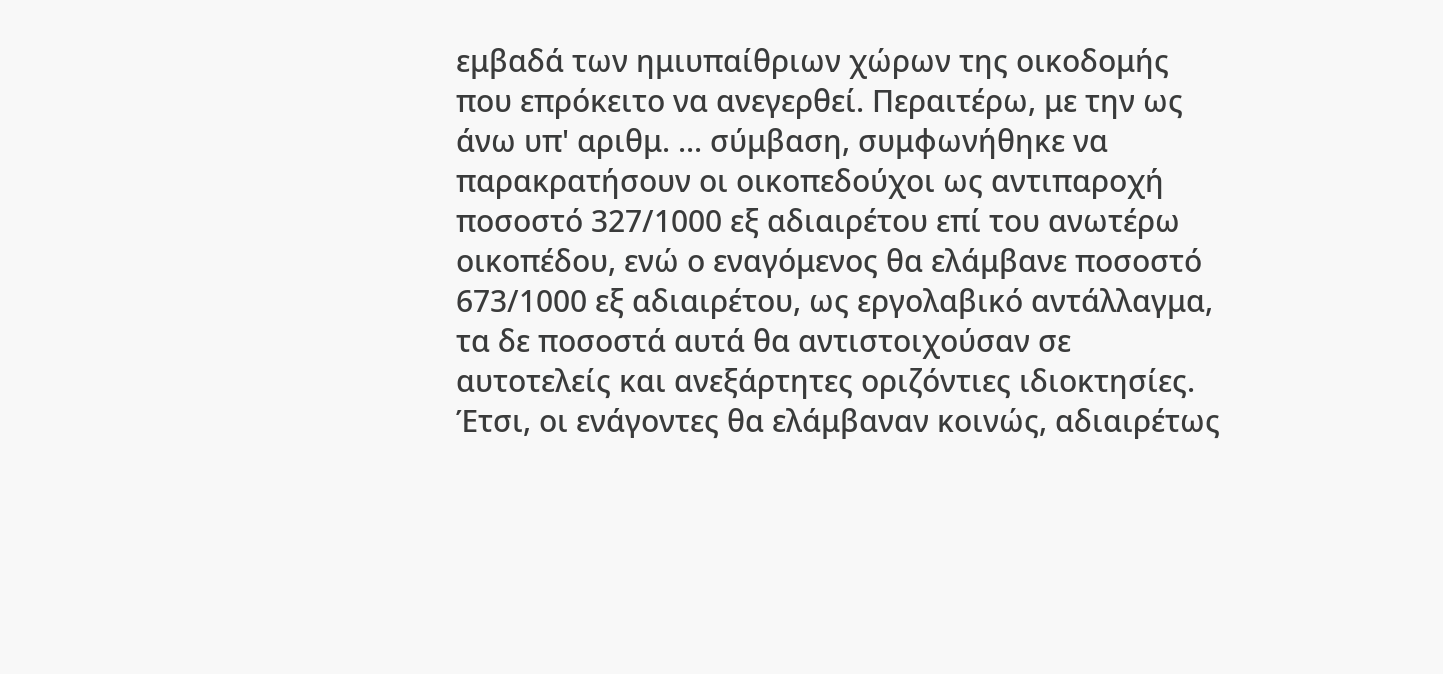εμβαδά των ημιυπαίθριων χώρων της οικοδομής που επρόκειτο να ανεγερθεί. Περαιτέρω, με την ως άνω υπ' αριθμ. ... σύμβαση, συμφωνήθηκε να παρακρατήσουν οι οικοπεδούχοι ως αντιπαροχή ποσοστό 327/1000 εξ αδιαιρέτου επί του ανωτέρω οικοπέδου, ενώ ο εναγόμενος θα ελάμβανε ποσοστό 673/1000 εξ αδιαιρέτου, ως εργολαβικό αντάλλαγμα, τα δε ποσοστά αυτά θα αντιστοιχούσαν σε αυτοτελείς και ανεξάρτητες οριζόντιες ιδιοκτησίες. Έτσι, οι ενάγοντες θα ελάμβαναν κοινώς, αδιαιρέτως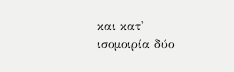και κατ' ισομοιρία δύο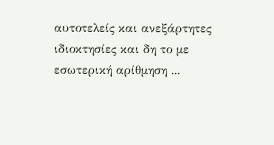αυτοτελείς και ανεξάρτητες ιδιοκτησίες και δη το με εσωτερική αρίθμηση ...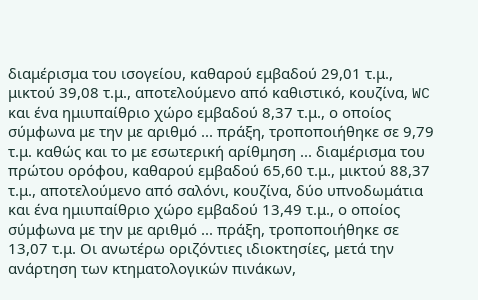διαμέρισμα του ισογείου, καθαρού εμβαδού 29,01 τ.μ., μικτού 39,08 τ.μ., αποτελούμενο από καθιστικό, κουζίνα, WC και ένα ημιυπαίθριο χώρο εμβαδού 8,37 τ.μ., ο οποίος σύμφωνα με την με αριθμό ... πράξη, τροποποιήθηκε σε 9,79 τ.μ. καθώς και το με εσωτερική αρίθμηση ... διαμέρισμα του πρώτου ορόφου, καθαρού εμβαδού 65,60 τ.μ., μικτού 88,37 τ.μ., αποτελούμενο από σαλόνι, κουζίνα, δύο υπνοδωμάτια και ένα ημιυπαίθριο χώρο εμβαδού 13,49 τ.μ., ο οποίος σύμφωνα με την με αριθμό ... πράξη, τροποποιήθηκε σε 13,07 τ.μ. Οι ανωτέρω οριζόντιες ιδιοκτησίες, μετά την ανάρτηση των κτηματολογικών πινάκων,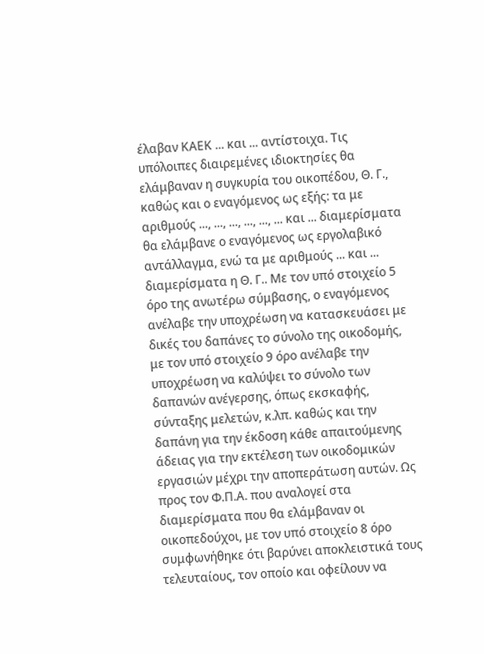έλαβαν ΚΑΕΚ ... και ... αντίστοιχα. Τις υπόλοιπες διαιρεμένες ιδιοκτησίες θα ελάμβαναν η συγκυρία του οικοπέδου, Θ. Γ., καθώς και ο εναγόμενος ως εξής: τα με αριθμούς ..., ..., ..., ..., ..., ... και ... διαμερίσματα θα ελάμβανε ο εναγόμενος ως εργολαβικό αντάλλαγμα, ενώ τα με αριθμούς ... και ... διαμερίσματα η Θ. Γ.. Με τον υπό στοιχείο 5 όρο της ανωτέρω σύμβασης, ο εναγόμενος ανέλαβε την υποχρέωση να κατασκευάσει με δικές του δαπάνες το σύνολο της οικοδομής, με τον υπό στοιχείο 9 όρο ανέλαβε την υποχρέωση να καλύψει το σύνολο των δαπανών ανέγερσης, όπως εκσκαφής, σύνταξης μελετών, κ.λπ. καθώς και την δαπάνη για την έκδοση κάθε απαιτούμενης άδειας για την εκτέλεση των οικοδομικών εργασιών μέχρι την αποπεράτωση αυτών. Ως προς τον Φ.Π.Α. που αναλογεί στα διαμερίσματα που θα ελάμβαναν οι οικοπεδούχοι, με τον υπό στοιχείο 8 όρο συμφωνήθηκε ότι βαρύνει αποκλειστικά τους τελευταίους, τον οποίο και οφείλουν να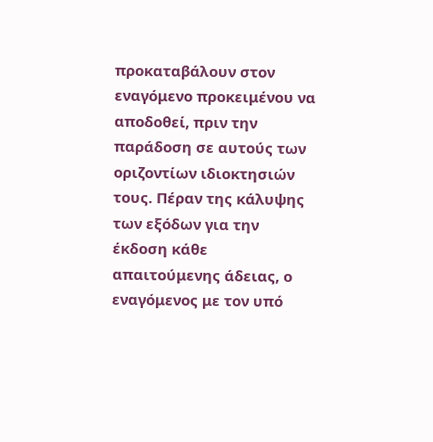προκαταβάλουν στον εναγόμενο προκειμένου να αποδοθεί, πριν την παράδοση σε αυτούς των οριζοντίων ιδιοκτησιών τους. Πέραν της κάλυψης των εξόδων για την έκδοση κάθε απαιτούμενης άδειας, ο εναγόμενος με τον υπό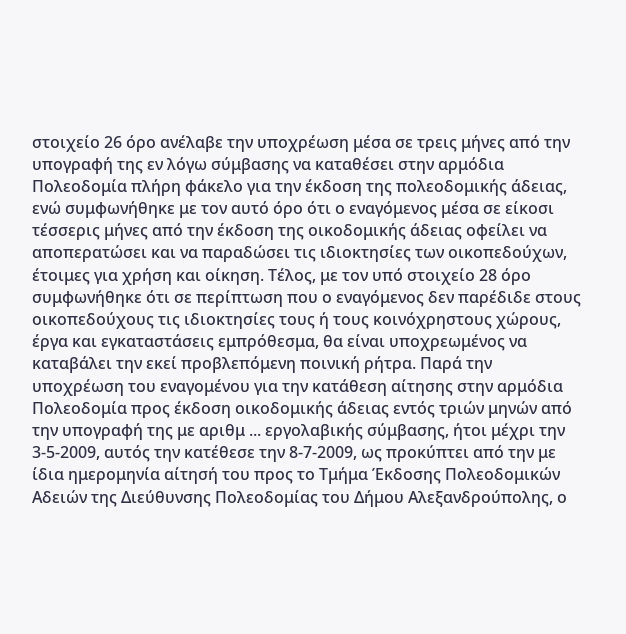στοιχείο 26 όρο ανέλαβε την υποχρέωση μέσα σε τρεις μήνες από την υπογραφή της εν λόγω σύμβασης να καταθέσει στην αρμόδια Πολεοδομία πλήρη φάκελο για την έκδοση της πολεοδομικής άδειας, ενώ συμφωνήθηκε με τον αυτό όρο ότι ο εναγόμενος μέσα σε είκοσι τέσσερις μήνες από την έκδοση της οικοδομικής άδειας οφείλει να αποπερατώσει και να παραδώσει τις ιδιοκτησίες των οικοπεδούχων, έτοιμες για χρήση και οίκηση. Τέλος, με τον υπό στοιχείο 28 όρο συμφωνήθηκε ότι σε περίπτωση που ο εναγόμενος δεν παρέδιδε στους οικοπεδούχους τις ιδιοκτησίες τους ή τους κοινόχρηστους χώρους, έργα και εγκαταστάσεις εμπρόθεσμα, θα είναι υποχρεωμένος να καταβάλει την εκεί προβλεπόμενη ποινική ρήτρα. Παρά την υποχρέωση του εναγομένου για την κατάθεση αίτησης στην αρμόδια Πολεοδομία προς έκδοση οικοδομικής άδειας εντός τριών μηνών από την υπογραφή της με αριθμ ... εργολαβικής σύμβασης, ήτοι μέχρι την 3-5-2009, αυτός την κατέθεσε την 8-7-2009, ως προκύπτει από την με ίδια ημερομηνία αίτησή του προς το Τμήμα Έκδοσης Πολεοδομικών Αδειών της Διεύθυνσης Πολεοδομίας του Δήμου Αλεξανδρούπολης, ο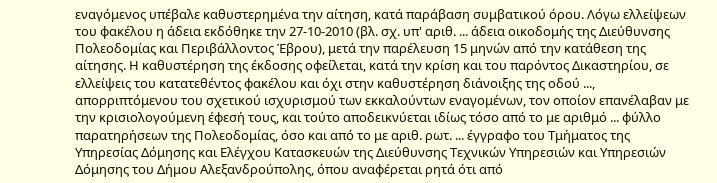εναγόμενος υπέβαλε καθυστερημένα την αίτηση, κατά παράβαση συμβατικού όρου. Λόγω ελλείψεων του φακέλου η άδεια εκδόθηκε την 27-10-2010 (βλ. σχ. υπ' αριθ. ... άδεια οικοδομής της Διεύθυνσης Πολεοδομίας και Περιβάλλοντος Έβρου), μετά την παρέλευση 15 μηνών από την κατάθεση της αίτησης. Η καθυστέρηση της έκδοσης οφείλεται, κατά την κρίση και του παρόντος Δικαστηρίου, σε ελλείψεις του κατατεθέντος φακέλου και όχι στην καθυστέρηση διάνοιξης της οδού ..., απορριπτόμενου του σχετικού ισχυρισμού των εκκαλούντων εναγομένων, τον οποίον επανέλαβαν με την κρισιολογούμενη έφεσή τους, και τούτο αποδεικνύεται ιδίως τόσο από το με αριθμό ... φύλλο παρατηρήσεων της Πολεοδομίας, όσο και από το με αριθ. ρωτ. ... έγγραφο του Τμήματος της Υπηρεσίας Δόμησης και Ελέγχου Κατασκευών της Διεύθυνσης Τεχνικών Υπηρεσιών και Υπηρεσιών Δόμησης του Δήμου Αλεξανδρούπολης, όπου αναφέρεται ρητά ότι από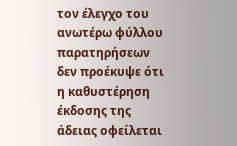τον έλεγχο του ανωτέρω φύλλου παρατηρήσεων δεν προέκυψε ότι η καθυστέρηση έκδοσης της άδειας οφείλεται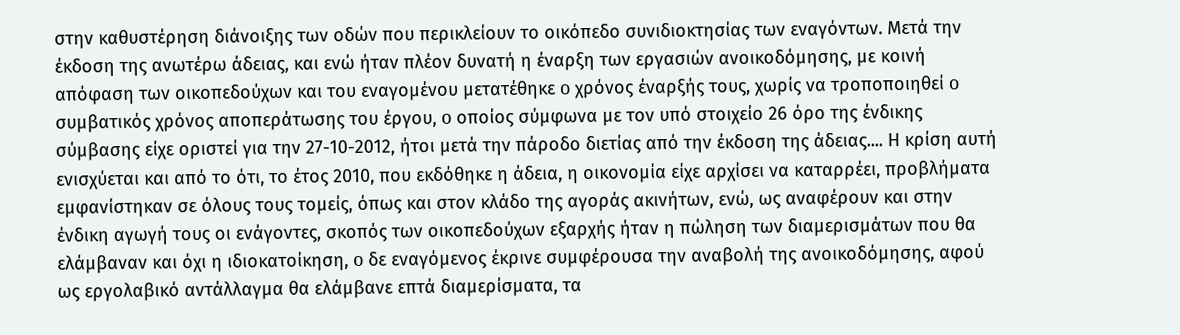στην καθυστέρηση διάνοιξης των οδών που περικλείουν το οικόπεδο συνιδιοκτησίας των εναγόντων. Μετά την έκδοση της ανωτέρω άδειας, και ενώ ήταν πλέον δυνατή η έναρξη των εργασιών ανοικοδόμησης, με κοινή απόφαση των οικοπεδούχων και του εναγομένου μετατέθηκε o χρόνος έναρξής τους, χωρίς να τροποποιηθεί o συμβατικός χρόνος αποπεράτωσης του έργου, o οποίος σύμφωνα με τον υπό στοιχείο 26 όρο της ένδικης σύμβασης είχε οριστεί για την 27-10-2012, ήτοι μετά την πάροδο διετίας από την έκδοση της άδειας.... Η κρίση αυτή ενισχύεται και από το ότι, το έτος 2010, που εκδόθηκε η άδεια, η οικονομία είχε αρχίσει να καταρρέει, προβλήματα εμφανίστηκαν σε όλους τους τομείς, όπως και στον κλάδο της αγοράς ακινήτων, ενώ, ως αναφέρουν και στην ένδικη αγωγή τους οι ενάγοντες, σκοπός των οικοπεδούχων εξαρχής ήταν η πώληση των διαμερισμάτων που θα ελάμβαναν και όχι η ιδιοκατοίκηση, o δε εναγόμενος έκρινε συμφέρουσα την αναβολή της ανοικοδόμησης, αφού ως εργολαβικό αντάλλαγμα θα ελάμβανε επτά διαμερίσματα, τα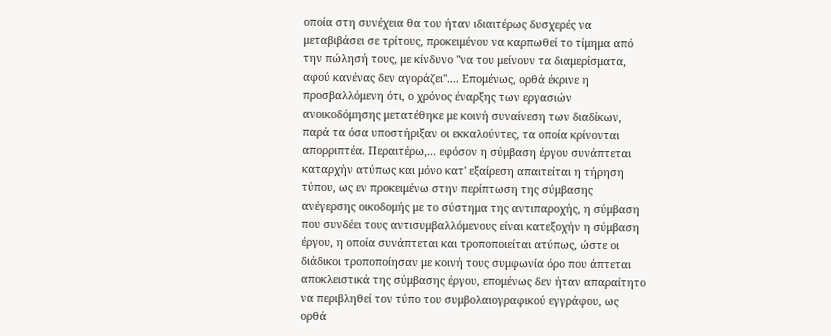οποία στη συνέχεια θα του ήταν ιδιαιτέρως δυσχερές να μεταβιβάσει σε τρίτους, προκειμένου να καρπωθεί το τίμημα από την πώλησή τους, με κίνδυνο "να του μείνουν τα διαμερίσματα, αφού κανένας δεν αγοράζει".... Επομένως, ορθά έκρινε η προσβαλλόμενη ότι, ο χρόνος έναρξης των εργασιών ανοικοδόμησης μετατέθηκε με κοινή συναίνεση των διαδίκων, παρά τα όσα υποστήριξαν οι εκκαλούντες, τα οποία κρίνονται απορριπτέα. Περαιτέρω,... εφόσον η σύμβαση έργου συνάπτεται καταρχήν ατύπως και μόνο κατ' εξαίρεση απαιτείται η τήρηση τύπου, ως εν προκειμένω στην περίπτωση της σύμβασης ανέγερσης οικοδομής με το σύστημα της αντιπαροχής, η σύμβαση που συνδέει τους αντισυμβαλλόμενους είναι κατεξοχήν η σύμβαση έργου, η οποία συνάπτεται και τροποποιείται ατύπως, ώστε οι διάδικοι τροποποίησαν με κοινή τους συμφωνία όρο που άπτεται αποκλειστικά της σύμβασης έργου, επομένως δεν ήταν απαραίτητο να περιβληθεί τον τύπο του συμβολαιογραφικού εγγράφου, ως ορθά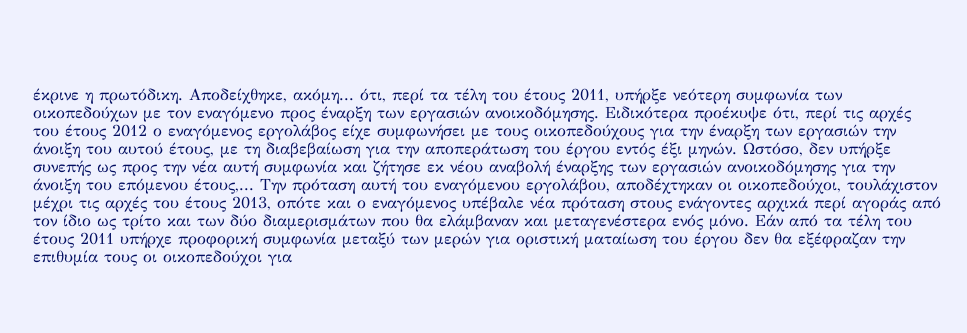έκρινε η πρωτόδικη. Αποδείχθηκε, ακόμη... ότι, περί τα τέλη του έτους 2011, υπήρξε νεότερη συμφωνία των οικοπεδούχων με τον εναγόμενο προς έναρξη των εργασιών ανοικοδόμησης. Ειδικότερα προέκυψε ότι, περί τις αρχές του έτους 2012 ο εναγόμενος εργολάβος είχε συμφωνήσει με τους οικοπεδούχους για την έναρξη των εργασιών την άνοιξη του αυτού έτους, με τη διαβεβαίωση για την αποπεράτωση του έργου εντός έξι μηνών. Ωστόσο, δεν υπήρξε συνεπής ως προς την νέα αυτή συμφωνία και ζήτησε εκ νέου αναβολή έναρξης των εργασιών ανοικοδόμησης για την άνοιξη του επόμενου έτους,... Την πρόταση αυτή του εναγόμενου εργολάβου, αποδέχτηκαν οι οικοπεδούχοι, τουλάχιστον μέχρι τις αρχές του έτους 2013, οπότε και ο εναγόμενος υπέβαλε νέα πρόταση στους ενάγοντες αρχικά περί αγοράς από τον ίδιο ως τρίτο και των δύο διαμερισμάτων που θα ελάμβαναν και μεταγενέστερα ενός μόνο. Εάν από τα τέλη του έτους 2011 υπήρχε προφορική συμφωνία μεταξύ των μερών για οριστική ματαίωση του έργου δεν θα εξέφραζαν την επιθυμία τους οι οικοπεδούχοι για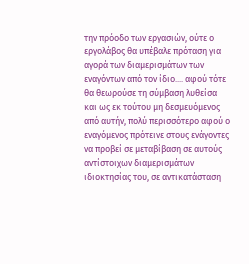την πρόοδο των εργασιών, ούτε ο εργολάβος θα υπέβαλε πρόταση για αγορά των διαμερισμάτων των εναγόντων από τον ίδιο.... αφού τότε θα θεωρούσε τη σύμβαση λυθείσα και ως εκ τούτου μη δεσμευόμενος από αυτήν, πολύ περισσότερο αφού ο εναγόμενος πρότεινε στους ενάγοντες να προβεί σε μεταβίβαση σε αυτούς αντίστοιχων διαμερισμάτων ιδιοκτησίας του, σε αντικατάσταση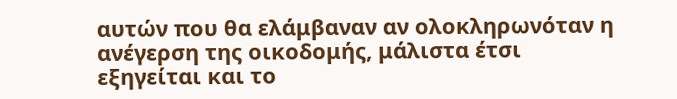αυτών που θα ελάμβαναν αν ολοκληρωνόταν η ανέγερση της οικοδομής, μάλιστα έτσι εξηγείται και το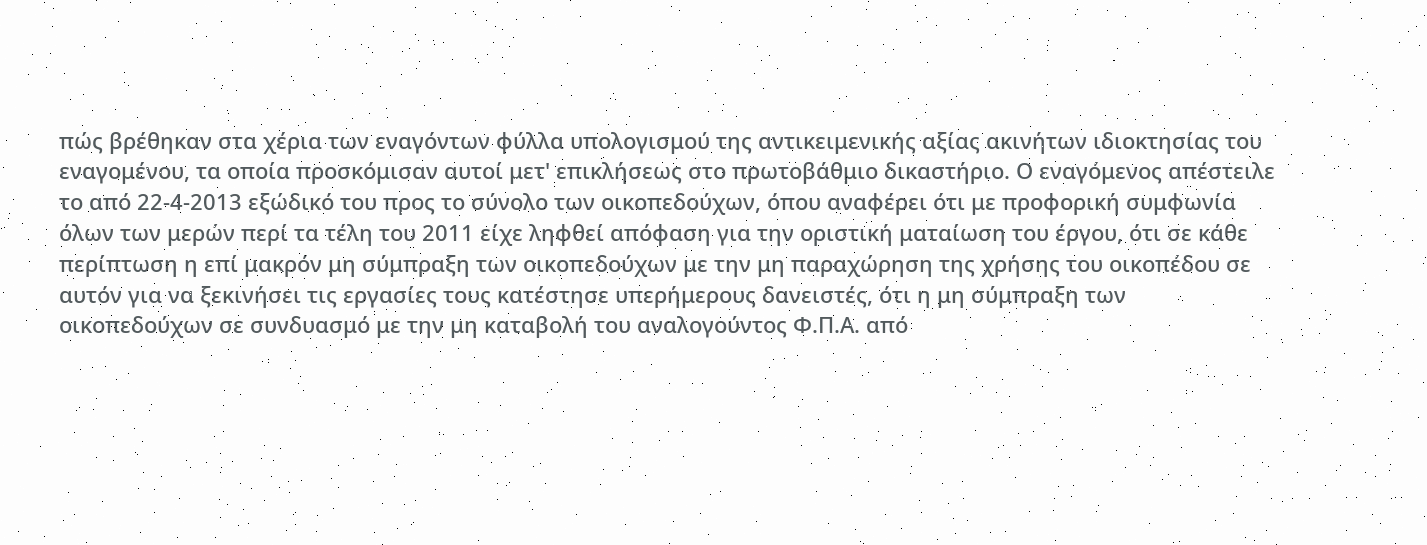πώς βρέθηκαν στα χέρια των εναγόντων φύλλα υπολογισμού της αντικειμενικής αξίας ακινήτων ιδιοκτησίας του εναγομένου, τα οποία προσκόμισαν αυτοί μετ' επικλήσεως στο πρωτοβάθμιο δικαστήριο. Ο εναγόμενος απέστειλε το από 22-4-2013 εξώδικό του προς το σύνολο των οικοπεδούχων, όπου αναφέρει ότι με προφορική συμφωνία όλων των μερών περί τα τέλη του 2011 είχε ληφθεί απόφαση για την οριστική ματαίωση του έργου, ότι σε κάθε περίπτωση η επί μακρόν μη σύμπραξη των οικοπεδούχων με την μη παραχώρηση της χρήσης του οικοπέδου σε αυτόν για να ξεκινήσει τις εργασίες τους κατέστησε υπερήμερους δανειστές, ότι η μη σύμπραξη των οικοπεδούχων σε συνδυασμό με την μη καταβολή του αναλογούντος Φ.Π.Α. από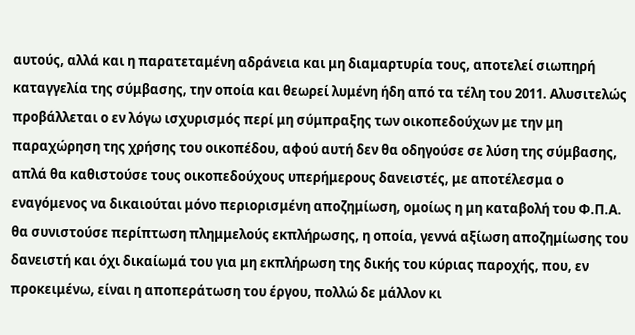αυτούς, αλλά και η παρατεταμένη αδράνεια και μη διαμαρτυρία τους, αποτελεί σιωπηρή καταγγελία της σύμβασης, την οποία και θεωρεί λυμένη ήδη από τα τέλη του 2011. Αλυσιτελώς προβάλλεται ο εν λόγω ισχυρισμός περί μη σύμπραξης των οικοπεδούχων με την μη παραχώρηση της χρήσης του οικοπέδου, αφού αυτή δεν θα οδηγούσε σε λύση της σύμβασης, απλά θα καθιστούσε τους οικοπεδούχους υπερήμερους δανειστές, με αποτέλεσμα ο εναγόμενος να δικαιούται μόνο περιορισμένη αποζημίωση, ομοίως η μη καταβολή του Φ.Π.Α. θα συνιστούσε περίπτωση πλημμελούς εκπλήρωσης, η οποία, γεννά αξίωση αποζημίωσης του δανειστή και όχι δικαίωμά του για μη εκπλήρωση της δικής του κύριας παροχής, που, εν προκειμένω, είναι η αποπεράτωση του έργου, πολλώ δε μάλλον κι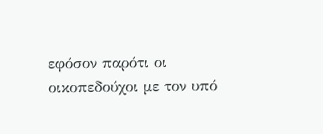εφόσον παρότι οι οικοπεδούχοι με τον υπό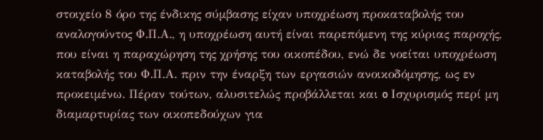στοιχείο 8 όρο της ένδικης σύμβασης είχαν υποχρέωση προκαταβολής του αναλογούντος Φ.Π.Α., η υποχρέωση αυτή είναι παρεπόμενη της κύριας παροχής, που είναι η παραχώρηση της χρήσης του οικοπέδου, ενώ δε νοείται υποχρέωση καταβολής του Φ.Π.Α. πριν την έναρξη των εργασιών ανοικοδόμησης, ως εν προκειμένω. Πέραν τούτων, αλυσιτελώς προβάλλεται και o Ισχυρισμός περί μη διαμαρτυρίας των οικοπεδούχων για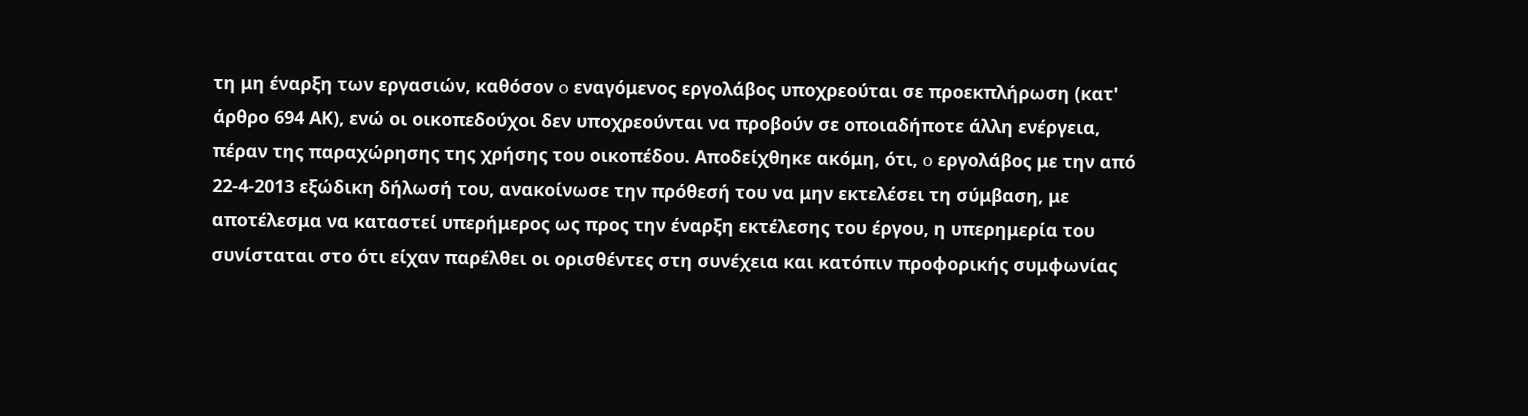τη μη έναρξη των εργασιών, καθόσον o εναγόμενος εργολάβος υποχρεούται σε προεκπλήρωση (κατ' άρθρο 694 ΑΚ), ενώ οι οικοπεδούχοι δεν υποχρεούνται να προβούν σε οποιαδήποτε άλλη ενέργεια, πέραν της παραχώρησης της χρήσης του οικοπέδου. Αποδείχθηκε ακόμη, ότι, o εργολάβος με την από 22-4-2013 εξώδικη δήλωσή του, ανακοίνωσε την πρόθεσή του να μην εκτελέσει τη σύμβαση, με αποτέλεσμα να καταστεί υπερήμερος ως προς την έναρξη εκτέλεσης του έργου, η υπερημερία του συνίσταται στο ότι είχαν παρέλθει οι ορισθέντες στη συνέχεια και κατόπιν προφορικής συμφωνίας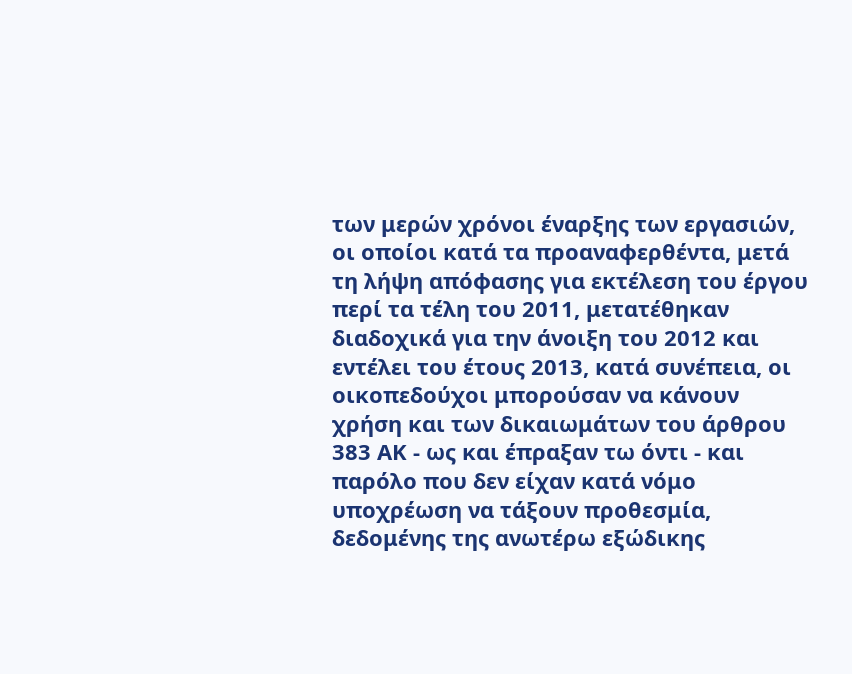των μερών χρόνοι έναρξης των εργασιών, οι οποίοι κατά τα προαναφερθέντα, μετά τη λήψη απόφασης για εκτέλεση του έργου περί τα τέλη του 2011, μετατέθηκαν διαδοχικά για την άνοιξη του 2012 και εντέλει του έτους 2013, κατά συνέπεια, οι οικοπεδούχοι μπορούσαν να κάνουν χρήση και των δικαιωμάτων του άρθρου 383 ΑΚ - ως και έπραξαν τω όντι - και παρόλο που δεν είχαν κατά νόμο υποχρέωση να τάξουν προθεσμία, δεδομένης της ανωτέρω εξώδικης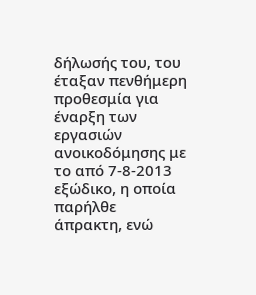δήλωσής του, του έταξαν πενθήμερη προθεσμία για έναρξη των εργασιών ανοικοδόμησης με το από 7-8-2013 εξώδικο, η οποία παρήλθε άπρακτη, ενώ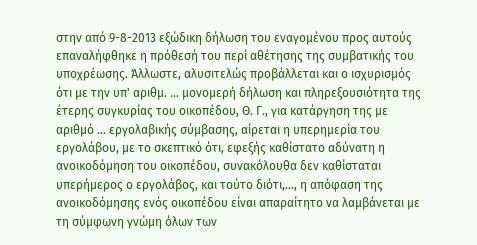στην από 9-8-2013 εξώδικη δήλωση του εναγομένου προς αυτούς επαναλήφθηκε η πρόθεσή του περί αθέτησης της συμβατικής του υποχρέωσης. Άλλωστε, αλυσιτελώς προβάλλεται και ο ισχυρισμός ότι με την υπ' αριθμ. ... μονομερή δήλωση και πληρεξουσιότητα της έτερης συγκυρίας του οικοπέδου, Θ. Γ., για κατάργηση της με αριθμό ... εργολαβικής σύμβασης, αίρεται η υπερημερία του εργολάβου, με το σκεπτικό ότι, εφεξής καθίστατο αδύνατη η ανοικοδόμηση του οικοπέδου, συνακόλουθα δεν καθίσταται υπερήμερος ο εργολάβος, και τούτο διότι,..., η απόφαση της ανοικοδόμησης ενός οικοπέδου είναι απαραίτητο να λαμβάνεται με τη σύμφωνη γνώμη όλων των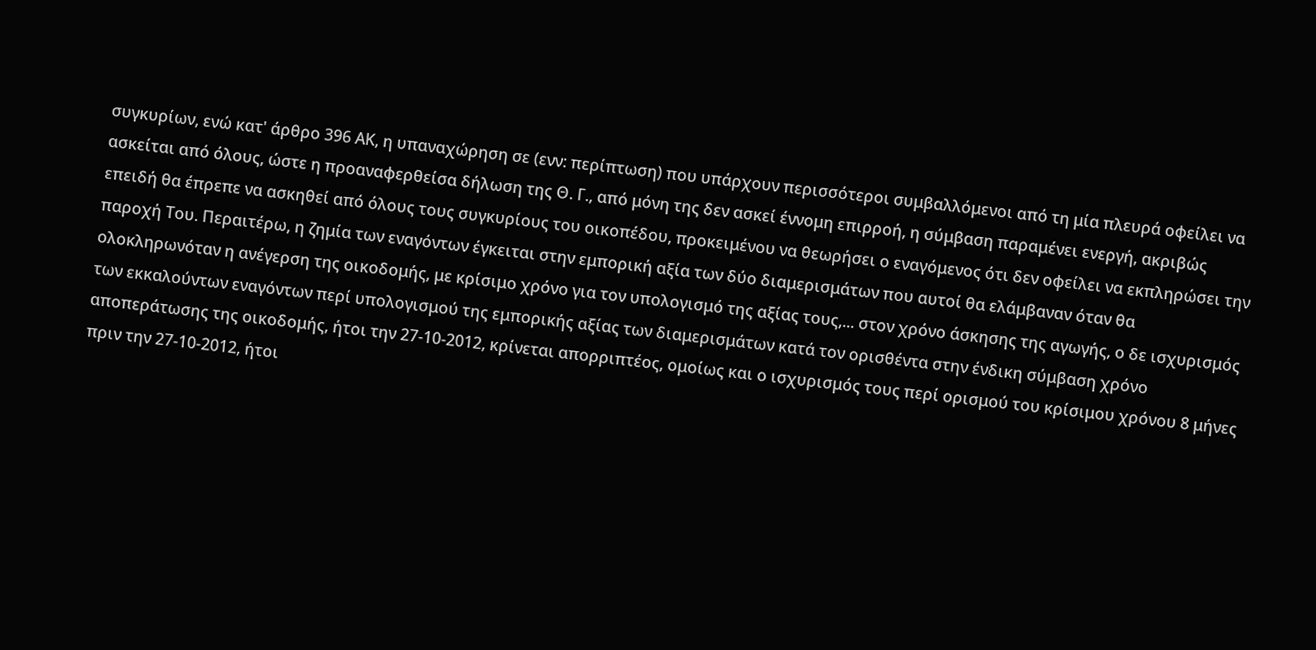συγκυρίων, ενώ κατ' άρθρο 396 ΑΚ, η υπαναχώρηση σε (ενν: περίπτωση) που υπάρχουν περισσότεροι συμβαλλόμενοι από τη μία πλευρά οφείλει να ασκείται από όλους, ώστε η προαναφερθείσα δήλωση της Θ. Γ., από μόνη της δεν ασκεί έννομη επιρροή, η σύμβαση παραμένει ενεργή, ακριβώς επειδή θα έπρεπε να ασκηθεί από όλους τους συγκυρίους του οικοπέδου, προκειμένου να θεωρήσει ο εναγόμενος ότι δεν οφείλει να εκπληρώσει την παροχή Του. Περαιτέρω, η ζημία των εναγόντων έγκειται στην εμπορική αξία των δύο διαμερισμάτων που αυτοί θα ελάμβαναν όταν θα ολοκληρωνόταν η ανέγερση της οικοδομής, με κρίσιμο χρόνο για τον υπολογισμό της αξίας τους,... στον χρόνο άσκησης της αγωγής, ο δε ισχυρισμός των εκκαλούντων εναγόντων περί υπολογισμού της εμπορικής αξίας των διαμερισμάτων κατά τον ορισθέντα στην ένδικη σύμβαση χρόνο αποπεράτωσης της οικοδομής, ήτοι την 27-10-2012, κρίνεται απορριπτέος, ομοίως και ο ισχυρισμός τους περί ορισμού του κρίσιμου χρόνου 8 μήνες πριν την 27-10-2012, ήτοι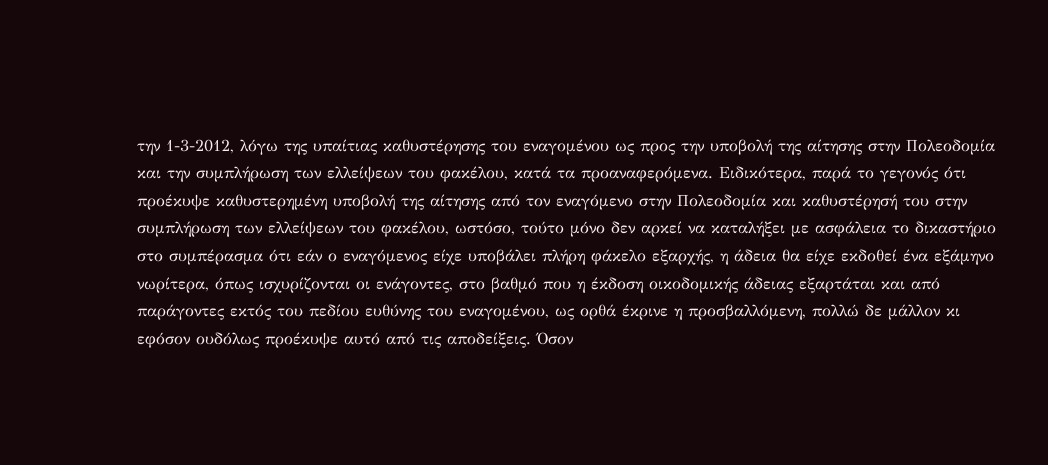την 1-3-2012, λόγω της υπαίτιας καθυστέρησης του εναγομένου ως προς την υποβολή της αίτησης στην Πολεοδομία και την συμπλήρωση των ελλείψεων του φακέλου, κατά τα προαναφερόμενα. Ειδικότερα, παρά το γεγονός ότι προέκυψε καθυστερημένη υποβολή της αίτησης από τον εναγόμενο στην Πολεοδομία και καθυστέρησή του στην συμπλήρωση των ελλείψεων του φακέλου, ωστόσο, τούτο μόνο δεν αρκεί να καταλήξει με ασφάλεια το δικαστήριο στο συμπέρασμα ότι εάν ο εναγόμενος είχε υποβάλει πλήρη φάκελο εξαρχής, η άδεια θα είχε εκδοθεί ένα εξάμηνο νωρίτερα, όπως ισχυρίζονται οι ενάγοντες, στο βαθμό που η έκδοση οικοδομικής άδειας εξαρτάται και από παράγοντες εκτός του πεδίου ευθύνης του εναγομένου, ως ορθά έκρινε η προσβαλλόμενη, πολλώ δε μάλλον κι εφόσον ουδόλως προέκυψε αυτό από τις αποδείξεις. Όσον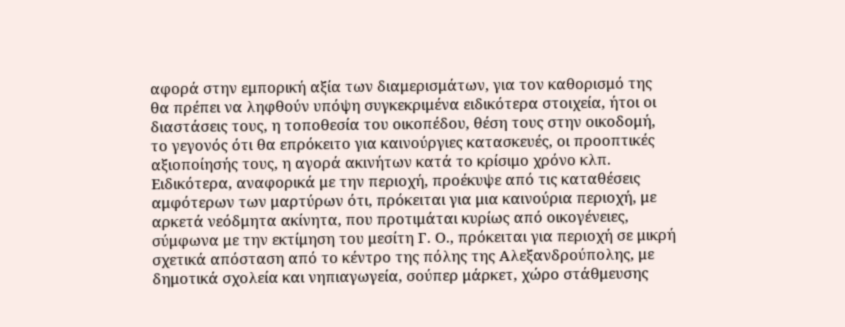αφορά στην εμπορική αξία των διαμερισμάτων, για τον καθορισμό της θα πρέπει να ληφθούν υπόψη συγκεκριμένα ειδικότερα στοιχεία, ήτοι οι διαστάσεις τους, η τοποθεσία του οικοπέδου, θέση τους στην οικοδομή, το γεγονός ότι θα επρόκειτο για καινούργιες κατασκευές, οι προοπτικές αξιοποίησής τους, η αγορά ακινήτων κατά το κρίσιμο χρόνο κλπ. Ειδικότερα, αναφορικά με την περιοχή, προέκυψε από τις καταθέσεις αμφότερων των μαρτύρων ότι, πρόκειται για μια καινούρια περιοχή, με αρκετά νεόδμητα ακίνητα, που προτιμάται κυρίως από οικογένειες, σύμφωνα με την εκτίμηση του μεσίτη Γ. Ο., πρόκειται για περιοχή σε μικρή σχετικά απόσταση από το κέντρο της πόλης της Αλεξανδρούπολης, με δημοτικά σχολεία και νηπιαγωγεία, σούπερ μάρκετ, χώρο στάθμευσης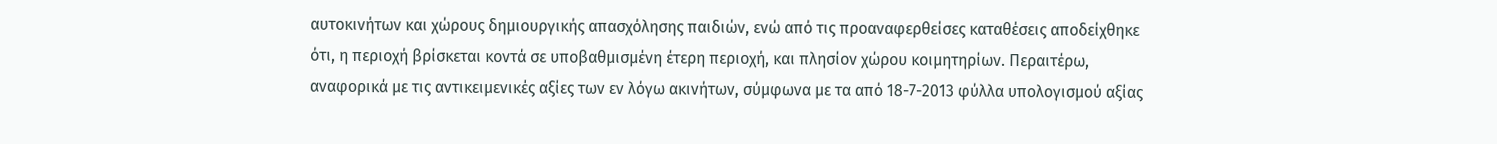αυτοκινήτων και χώρους δημιουργικής απασχόλησης παιδιών, ενώ από τις προαναφερθείσες καταθέσεις αποδείχθηκε ότι, η περιοχή βρίσκεται κοντά σε υποβαθμισμένη έτερη περιοχή, και πλησίον χώρου κοιμητηρίων. Περαιτέρω, αναφορικά με τις αντικειμενικές αξίες των εν λόγω ακινήτων, σύμφωνα με τα από 18-7-2013 φύλλα υπολογισμού αξίας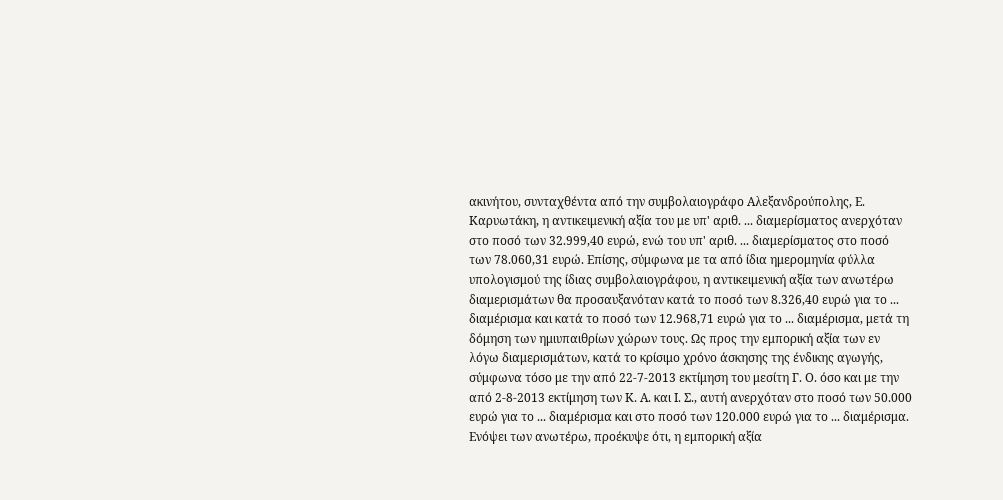ακινήτου, συνταχθέντα από την συμβολαιογράφο Αλεξανδρούπολης, Ε. Καρυωτάκη, η αντικειμενική αξία του με υπ' αριθ. ... διαμερίσματος ανερχόταν στο ποσό των 32.999,40 ευρώ, ενώ του υπ' αριθ. ... διαμερίσματος στο ποσό των 78.060,31 ευρώ. Επίσης, σύμφωνα με τα από ίδια ημερομηνία φύλλα υπολογισμού της ίδιας συμβολαιογράφου, η αντικειμενική αξία των ανωτέρω διαμερισμάτων θα προσαυξανόταν κατά το ποσό των 8.326,40 ευρώ για το ... διαμέρισμα και κατά το ποσό των 12.968,71 ευρώ για το ... διαμέρισμα, μετά τη δόμηση των ημιυπαιθρίων χώρων τους. Ως προς την εμπορική αξία των εν λόγω διαμερισμάτων, κατά το κρίσιμο χρόνο άσκησης της ένδικης αγωγής, σύμφωνα τόσο με την από 22-7-2013 εκτίμηση του μεσίτη Γ. Ο. όσο και με την από 2-8-2013 εκτίμηση των Κ. Α. και Ι. Σ., αυτή ανερχόταν στο ποσό των 50.000 ευρώ για το ... διαμέρισμα και στο ποσό των 120.000 ευρώ για το ... διαμέρισμα. Ενόψει των ανωτέρω, προέκυψε ότι, η εμπορική αξία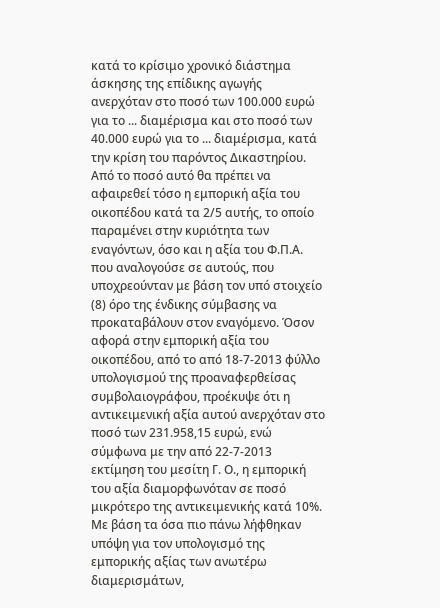κατά το κρίσιμο χρονικό διάστημα άσκησης της επίδικης αγωγής ανερχόταν στο ποσό των 100.000 ευρώ για το ... διαμέρισμα και στο ποσό των 40.000 ευρώ για το ... διαμέρισμα, κατά την κρίση του παρόντος Δικαστηρίου. Από το ποσό αυτό θα πρέπει να αφαιρεθεί τόσο η εμπορική αξία του οικοπέδου κατά τα 2/5 αυτής, το οποίο παραμένει στην κυριότητα των εναγόντων, όσο και η αξία του Φ.Π.Α. που αναλογούσε σε αυτούς, που υποχρεούνταν με βάση τον υπό στοιχείο (8) όρο της ένδικης σύμβασης να προκαταβάλουν στον εναγόμενο. Όσον αφορά στην εμπορική αξία του οικοπέδου, από το από 18-7-2013 φύλλο υπολογισμού της προαναφερθείσας συμβολαιογράφου, προέκυψε ότι η αντικειμενική αξία αυτού ανερχόταν στο ποσό των 231.958,15 ευρώ, ενώ σύμφωνα με την από 22-7-2013 εκτίμηση του μεσίτη Γ. Ο., η εμπορική του αξία διαμορφωνόταν σε ποσό μικρότερο της αντικειμενικής κατά 10%. Με βάση τα όσα πιο πάνω λήφθηκαν υπόψη για τον υπολογισμό της εμπορικής αξίας των ανωτέρω διαμερισμάτων,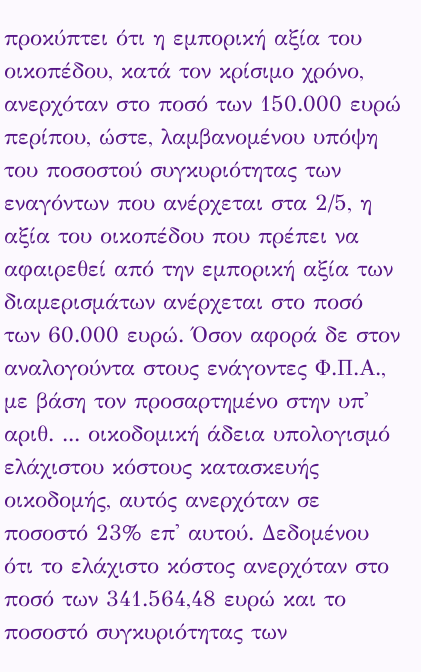προκύπτει ότι η εμπορική αξία του οικοπέδου, κατά τον κρίσιμο χρόνο, ανερχόταν στο ποσό των 150.000 ευρώ περίπου, ώστε, λαμβανομένου υπόψη του ποσοστού συγκυριότητας των εναγόντων που ανέρχεται στα 2/5, η αξία του οικοπέδου που πρέπει να αφαιρεθεί από την εμπορική αξία των διαμερισμάτων ανέρχεται στο ποσό των 60.000 ευρώ. Όσον αφορά δε στον αναλογούντα στους ενάγοντες Φ.Π.Α., με βάση τον προσαρτημένο στην υπ' αριθ. ... οικοδομική άδεια υπολογισμό ελάχιστου κόστους κατασκευής οικοδομής, αυτός ανερχόταν σε ποσοστό 23% επ' αυτού. Δεδομένου ότι το ελάχιστο κόστος ανερχόταν στο ποσό των 341.564,48 ευρώ και το ποσοστό συγκυριότητας των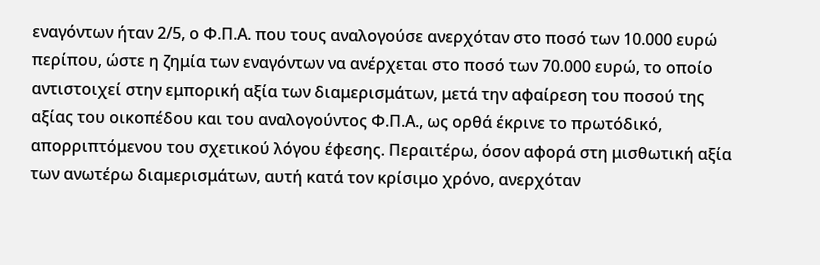εναγόντων ήταν 2/5, ο Φ.Π.Α. που τους αναλογούσε ανερχόταν στο ποσό των 10.000 ευρώ περίπου, ώστε η ζημία των εναγόντων να ανέρχεται στο ποσό των 70.000 ευρώ, το οποίο αντιστοιχεί στην εμπορική αξία των διαμερισμάτων, μετά την αφαίρεση του ποσού της αξίας του οικοπέδου και του αναλογούντος Φ.Π.Α., ως ορθά έκρινε το πρωτόδικό, απορριπτόμενου του σχετικού λόγου έφεσης. Περαιτέρω, όσον αφορά στη μισθωτική αξία των ανωτέρω διαμερισμάτων, αυτή κατά τον κρίσιμο χρόνο, ανερχόταν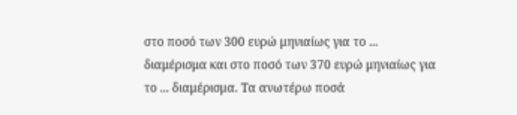στο ποσό των 300 ευρώ μηνιαίως για το ... διαμέρισμα και στο ποσό των 370 ευρώ μηνιαίως για το ... διαμέρισμα. Τα ανωτέρω ποσά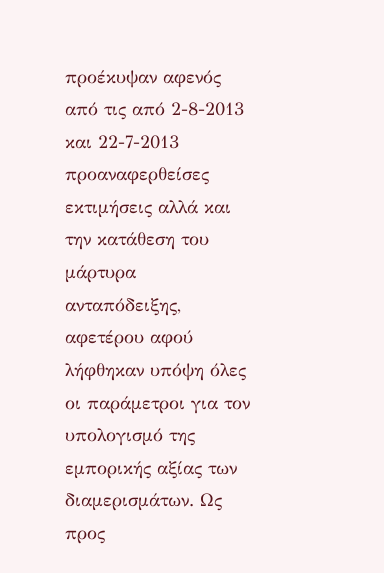προέκυψαν αφενός από τις από 2-8-2013 και 22-7-2013 προαναφερθείσες εκτιμήσεις αλλά και την κατάθεση του μάρτυρα ανταπόδειξης, αφετέρου αφού λήφθηκαν υπόψη όλες οι παράμετροι για τον υπολογισμό της εμπορικής αξίας των διαμερισμάτων. Ως προς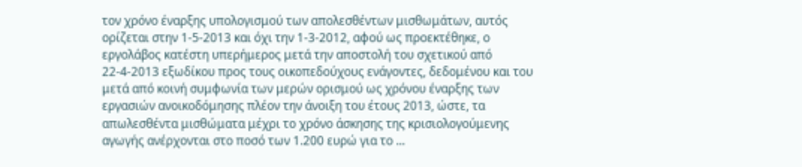τον χρόνο έναρξης υπολογισμού των απολεσθέντων μισθωμάτων, αυτός ορίζεται στην 1-5-2013 και όχι την 1-3-2012, αφού ως προεκτέθηκε, ο εργολάβος κατέστη υπερήμερος μετά την αποστολή του σχετικού από 22-4-2013 εξωδίκου προς τους οικοπεδούχους ενάγοντες, δεδομένου και του μετά από κοινή συμφωνία των μερών ορισμού ως χρόνου έναρξης των εργασιών ανοικοδόμησης πλέον την άνοιξη του έτους 2013, ώστε, τα απωλεσθέντα μισθώματα μέχρι το χρόνο άσκησης της κρισιολογούμενης αγωγής ανέρχονται στο ποσό των 1.200 ευρώ για το ...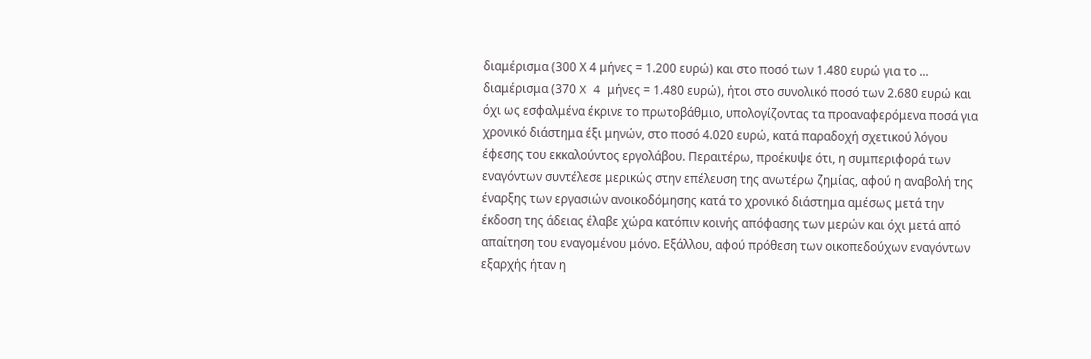διαμέρισμα (300 Χ 4 μήνες = 1.200 ευρώ) και στο ποσό των 1.480 ευρώ για το ... διαμέρισμα (370 X 4 μήνες = 1.480 ευρώ), ήτοι στο συνολικό ποσό των 2.680 ευρώ και όχι ως εσφαλμένα έκρινε το πρωτοβάθμιο, υπολογίζοντας τα προαναφερόμενα ποσά για χρονικό διάστημα έξι μηνών, στο ποσό 4.020 ευρώ, κατά παραδοχή σχετικού λόγου έφεσης του εκκαλούντος εργολάβου. Περαιτέρω, προέκυψε ότι, η συμπεριφορά των εναγόντων συντέλεσε μερικώς στην επέλευση της ανωτέρω ζημίας, αφού η αναβολή της έναρξης των εργασιών ανοικοδόμησης κατά το χρονικό διάστημα αμέσως μετά την έκδοση της άδειας έλαβε χώρα κατόπιν κοινής απόφασης των μερών και όχι μετά από απαίτηση του εναγομένου μόνο. Εξάλλου, αφού πρόθεση των οικοπεδούχων εναγόντων εξαρχής ήταν η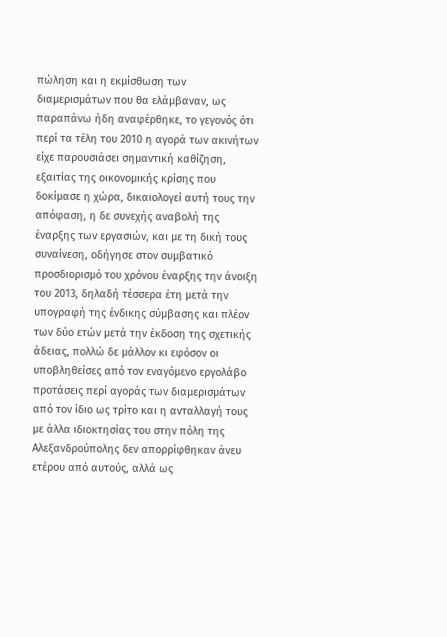πώληση και η εκμίσθωση των διαμερισμάτων που θα ελάμβαναν, ως παραπάνω ήδη αναφέρθηκε, το γεγονός ότι περί τα τέλη του 2010 η αγορά των ακινήτων είχε παρουσιάσει σημαντική καθίζηση, εξαιτίας της οικονομικής κρίσης που δοκίμασε η χώρα, δικαιολογεί αυτή τους την απόφαση, η δε συνεχής αναβολή της έναρξης των εργασιών, και με τη δική τους συναίνεση, οδήγησε στον συμβατικό προσδιορισμό του χρόνου έναρξης την άνοιξη του 2013, δηλαδή τέσσερα έτη μετά την υπογραφή της ένδικης σύμβασης και πλέον των δύο ετών μετά την έκδοση της σχετικής άδειας, πολλώ δε μάλλον κι εφόσον οι υποβληθείσες από τον εναγόμενο εργολάβο προτάσεις περί αγοράς των διαμερισμάτων από τον ίδιο ως τρίτο και η ανταλλαγή τους με άλλα ιδιοκτησίας του στην πόλη της Αλεξανδρούπολης δεν απορρίφθηκαν άνευ ετέρου από αυτούς, αλλά ως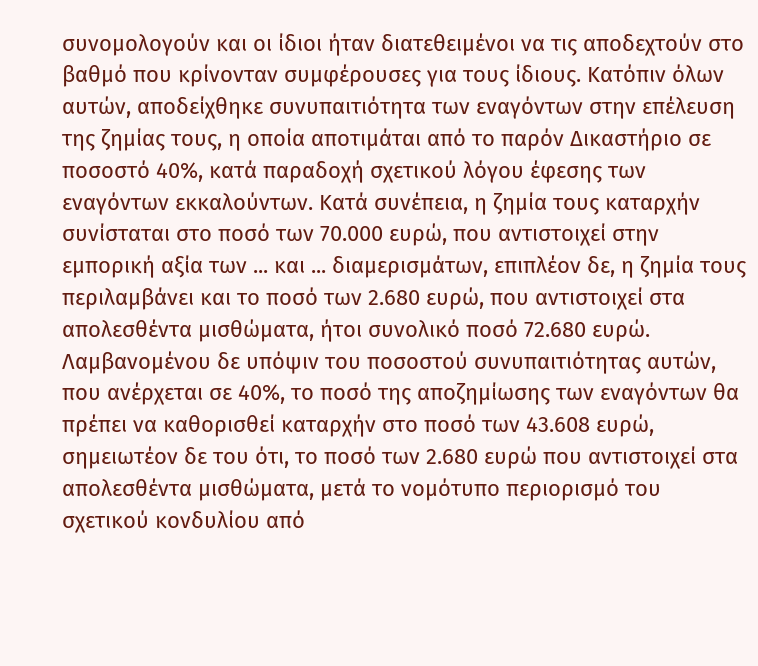συνομολογούν και οι ίδιοι ήταν διατεθειμένοι να τις αποδεχτούν στο βαθμό που κρίνονταν συμφέρουσες για τους ίδιους. Κατόπιν όλων αυτών, αποδείχθηκε συνυπαιτιότητα των εναγόντων στην επέλευση της ζημίας τους, η οποία αποτιμάται από το παρόν Δικαστήριο σε ποσοστό 40%, κατά παραδοχή σχετικού λόγου έφεσης των εναγόντων εκκαλούντων. Κατά συνέπεια, η ζημία τους καταρχήν συνίσταται στο ποσό των 70.000 ευρώ, που αντιστοιχεί στην εμπορική αξία των ... και ... διαμερισμάτων, επιπλέον δε, η ζημία τους περιλαμβάνει και το ποσό των 2.680 ευρώ, που αντιστοιχεί στα απολεσθέντα μισθώματα, ήτοι συνολικό ποσό 72.680 ευρώ. Λαμβανομένου δε υπόψιν του ποσοστού συνυπαιτιότητας αυτών, που ανέρχεται σε 40%, το ποσό της αποζημίωσης των εναγόντων θα πρέπει να καθορισθεί καταρχήν στο ποσό των 43.608 ευρώ, σημειωτέον δε του ότι, το ποσό των 2.680 ευρώ που αντιστοιχεί στα απολεσθέντα μισθώματα, μετά το νομότυπο περιορισμό του σχετικού κονδυλίου από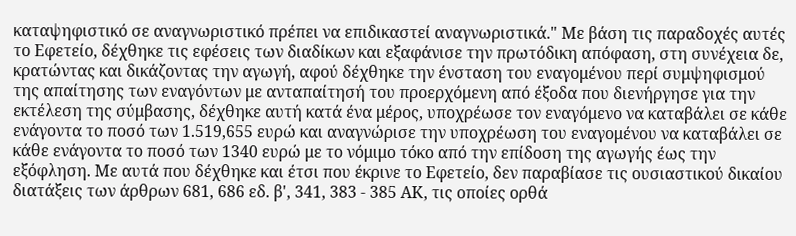καταψηφιστικό σε αναγνωριστικό πρέπει να επιδικαστεί αναγνωριστικά." Με βάση τις παραδοχές αυτές το Εφετείο, δέχθηκε τις εφέσεις των διαδίκων και εξαφάνισε την πρωτόδικη απόφαση, στη συνέχεια δε, κρατώντας και δικάζοντας την αγωγή, αφού δέχθηκε την ένσταση του εναγομένου περί συμψηφισμού της απαίτησης των εναγόντων με ανταπαίτησή του προερχόμενη από έξοδα που διενήργησε για την εκτέλεση της σύμβασης, δέχθηκε αυτή κατά ένα μέρος, υποχρέωσε τον εναγόμενο να καταβάλει σε κάθε ενάγοντα το ποσό των 1.519,655 ευρώ και αναγνώρισε την υποχρέωση του εναγομένου να καταβάλει σε κάθε ενάγοντα το ποσό των 1340 ευρώ με το νόμιμο τόκο από την επίδοση της αγωγής έως την εξόφληση. Με αυτά που δέχθηκε και έτσι που έκρινε το Εφετείο, δεν παραβίασε τις ουσιαστικού δικαίου διατάξεις των άρθρων 681, 686 εδ. β', 341, 383 - 385 ΑΚ, τις οποίες ορθά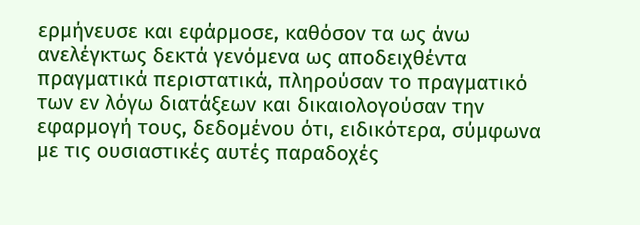ερμήνευσε και εφάρμοσε, καθόσον τα ως άνω ανελέγκτως δεκτά γενόμενα ως αποδειχθέντα πραγματικά περιστατικά, πληρούσαν το πραγματικό των εν λόγω διατάξεων και δικαιολογούσαν την εφαρμογή τους, δεδομένου ότι, ειδικότερα, σύμφωνα με τις ουσιαστικές αυτές παραδοχές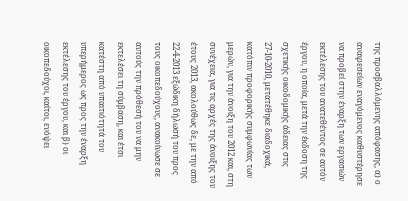της προσβαλλόμενης απόφασης, α) ο αναιρεσείων εναγόμενος καθυστέρησε να προβεί στην έναρξη των εργασιών εκτέλεσης του ανατεθέντος σε αυτόν έργου, η οποία, μετά την έκδοση της σχετικής οικοδομικής άδειας στις 27-10-2010, μετατέθηκε διαδοχικά, κατόπιν προφορικής συμφωνίας των μερών, για την άνοιξη του 2012 και, στη συνέχεια, για τις αρχές της άνοιξης του έτους 2013, ακολούθως δε, με την από 22-4-2013 εξώδικη δήλωσή του προς τους οικοπεδούχους, ανακοίνωσε σε αυτούς την πρόθεσή του να μην εκτελέσει τη σύμβαση, και έτσι κατέστη από υπαιτιότητά του υπερήμερος ως προς την έναρξη εκτέλεσης του έργου, και β) οι οικοπεδούχοι, καίτοι, ενόψει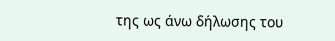της ως άνω δήλωσης του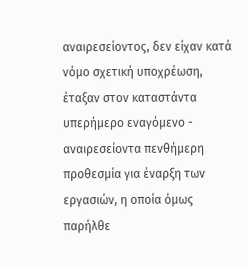αναιρεσείοντος, δεν είχαν κατά νόμο σχετική υποχρέωση, έταξαν στον καταστάντα υπερήμερο εναγόμενο - αναιρεσείοντα πενθήμερη προθεσμία για έναρξη των εργασιών, η οποία όμως παρήλθε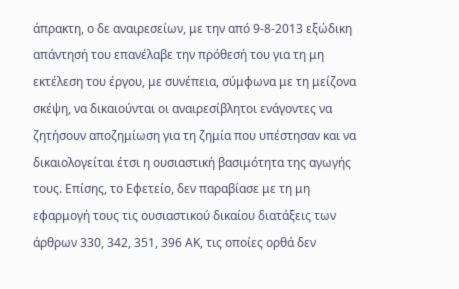άπρακτη, ο δε αναιρεσείων, με την από 9-8-2013 εξώδικη απάντησή του επανέλαβε την πρόθεσή του για τη μη εκτέλεση του έργου, με συνέπεια, σύμφωνα με τη μείζονα σκέψη, να δικαιούνται οι αναιρεσίβλητοι ενάγοντες να ζητήσουν αποζημίωση για τη ζημία που υπέστησαν και να δικαιολογείται έτσι η ουσιαστική βασιμότητα της αγωγής τους. Επίσης, το Εφετείο, δεν παραβίασε με τη μη εφαρμογή τους τις ουσιαστικού δικαίου διατάξεις των άρθρων 330, 342, 351, 396 ΑΚ, τις οποίες ορθά δεν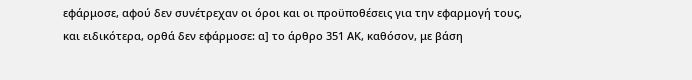εφάρμοσε, αφού δεν συνέτρεχαν οι όροι και οι προϋποθέσεις για την εφαρμογή τους, και ειδικότερα, ορθά δεν εφάρμοσε: α] το άρθρο 351 ΑΚ, καθόσον, με βάση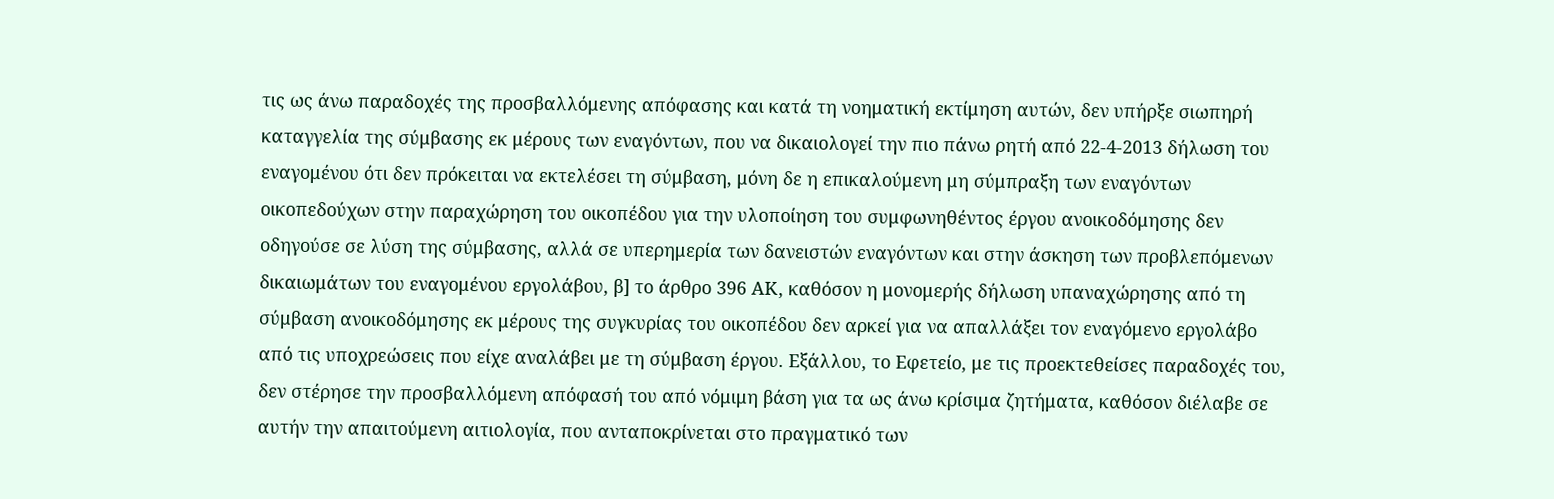τις ως άνω παραδοχές της προσβαλλόμενης απόφασης και κατά τη νοηματική εκτίμηση αυτών, δεν υπήρξε σιωπηρή καταγγελία της σύμβασης εκ μέρους των εναγόντων, που να δικαιολογεί την πιο πάνω ρητή από 22-4-2013 δήλωση του εναγομένου ότι δεν πρόκειται να εκτελέσει τη σύμβαση, μόνη δε η επικαλούμενη μη σύμπραξη των εναγόντων οικοπεδούχων στην παραχώρηση του οικοπέδου για την υλοποίηση του συμφωνηθέντος έργου ανοικοδόμησης δεν οδηγούσε σε λύση της σύμβασης, αλλά σε υπερημερία των δανειστών εναγόντων και στην άσκηση των προβλεπόμενων δικαιωμάτων του εναγομένου εργολάβου, β] το άρθρο 396 ΑΚ, καθόσον η μονομερής δήλωση υπαναχώρησης από τη σύμβαση ανοικοδόμησης εκ μέρους της συγκυρίας του οικοπέδου δεν αρκεί για να απαλλάξει τον εναγόμενο εργολάβο από τις υποχρεώσεις που είχε αναλάβει με τη σύμβαση έργου. Εξάλλου, το Εφετείο, με τις προεκτεθείσες παραδοχές του, δεν στέρησε την προσβαλλόμενη απόφασή του από νόμιμη βάση για τα ως άνω κρίσιμα ζητήματα, καθόσον διέλαβε σε αυτήν την απαιτούμενη αιτιολογία, που ανταποκρίνεται στο πραγματικό των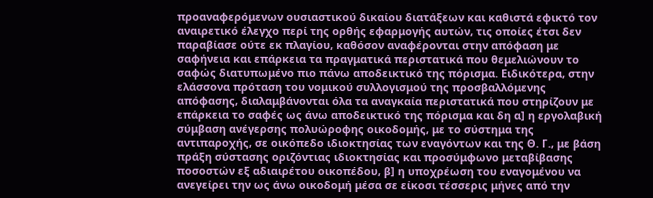προαναφερόμενων ουσιαστικού δικαίου διατάξεων και καθιστά εφικτό τον αναιρετικό έλεγχο περί της ορθής εφαρμογής αυτών, τις οποίες έτσι δεν παραβίασε ούτε εκ πλαγίου, καθόσον αναφέρονται στην απόφαση με σαφήνεια και επάρκεια τα πραγματικά περιστατικά που θεμελιώνουν το σαφώς διατυπωμένο πιο πάνω αποδεικτικό της πόρισμα. Ειδικότερα, στην ελάσσονα πρόταση του νομικού συλλογισμού της προσβαλλόμενης απόφασης, διαλαμβάνονται όλα τα αναγκαία περιστατικά που στηρίζουν με επάρκεια το σαφές ως άνω αποδεικτικό της πόρισμα και δη α] η εργολαβική σύμβαση ανέγερσης πολυώροφης οικοδομής, με το σύστημα της αντιπαροχής, σε οικόπεδο ιδιοκτησίας των εναγόντων και της Θ. Γ., με βάση πράξη σύστασης οριζόντιας ιδιοκτησίας και προσύμφωνο μεταβίβασης ποσοστών εξ αδιαιρέτου οικοπέδου, β] η υποχρέωση του εναγομένου να ανεγείρει την ως άνω οικοδομή μέσα σε είκοσι τέσσερις μήνες από την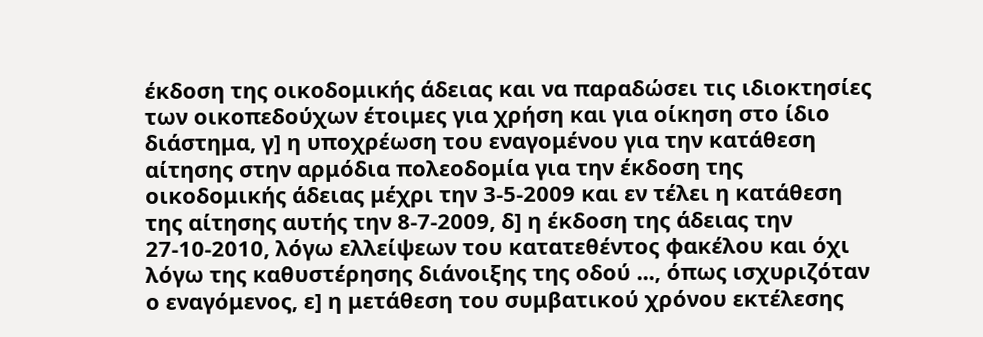έκδοση της οικοδομικής άδειας και να παραδώσει τις ιδιοκτησίες των οικοπεδούχων έτοιμες για χρήση και για οίκηση στο ίδιο διάστημα, γ] η υποχρέωση του εναγομένου για την κατάθεση αίτησης στην αρμόδια πολεοδομία για την έκδοση της οικοδομικής άδειας μέχρι την 3-5-2009 και εν τέλει η κατάθεση της αίτησης αυτής την 8-7-2009, δ] η έκδοση της άδειας την 27-10-2010, λόγω ελλείψεων του κατατεθέντος φακέλου και όχι λόγω της καθυστέρησης διάνοιξης της οδού ..., όπως ισχυριζόταν ο εναγόμενος, ε] η μετάθεση του συμβατικού χρόνου εκτέλεσης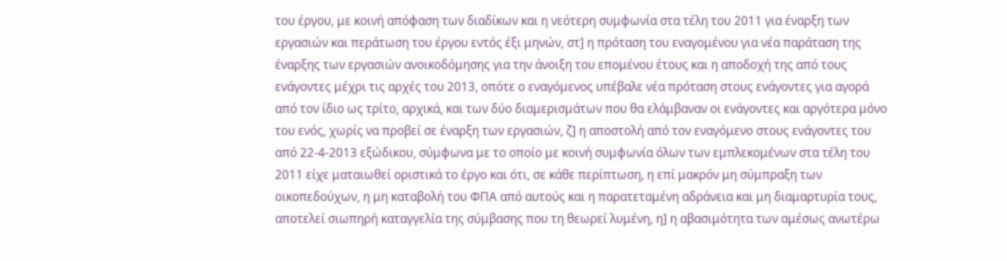του έργου, με κοινή απόφαση των διαδίκων και η νεότερη συμφωνία στα τέλη του 2011 για έναρξη των εργασιών και περάτωση του έργου εντός έξι μηνών, στ] η πρόταση του εναγομένου για νέα παράταση της έναρξης των εργασιών ανοικοδόμησης για την άνοιξη του επομένου έτους και η αποδοχή της από τους ενάγοντες μέχρι τις αρχές του 2013, οπότε ο εναγόμενος υπέβαλε νέα πρόταση στους ενάγοντες για αγορά από τον ίδιο ως τρίτο, αρχικά, και των δύο διαμερισμάτων που θα ελάμβαναν οι ενάγοντες και αργότερα μόνο του ενός, χωρίς να προβεί σε έναρξη των εργασιών, ζ] η αποστολή από τον εναγόμενο στους ενάγοντες του από 22-4-2013 εξώδικου, σύμφωνα με το οποίο με κοινή συμφωνία όλων των εμπλεκομένων στα τέλη του 2011 είχε ματαιωθεί οριστικά το έργο και ότι, σε κάθε περίπτωση, η επί μακρόν μη σύμπραξη των οικοπεδούχων, η μη καταβολή του ΦΠΑ από αυτούς και η παρατεταμένη αδράνεια και μη διαμαρτυρία τους, αποτελεί σιωπηρή καταγγελία της σύμβασης που τη θεωρεί λυμένη, η] η αβασιμότητα των αμέσως ανωτέρω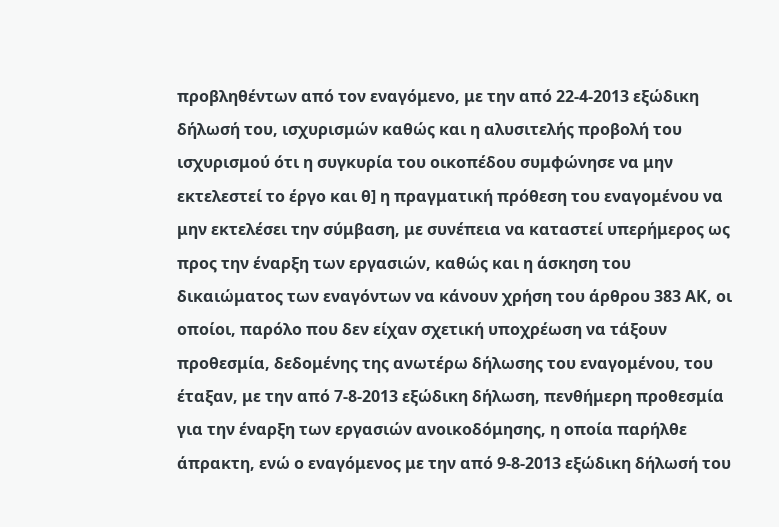προβληθέντων από τον εναγόμενο, με την από 22-4-2013 εξώδικη δήλωσή του, ισχυρισμών καθώς και η αλυσιτελής προβολή του ισχυρισμού ότι η συγκυρία του οικοπέδου συμφώνησε να μην εκτελεστεί το έργο και θ] η πραγματική πρόθεση του εναγομένου να μην εκτελέσει την σύμβαση, με συνέπεια να καταστεί υπερήμερος ως προς την έναρξη των εργασιών, καθώς και η άσκηση του δικαιώματος των εναγόντων να κάνουν χρήση του άρθρου 383 ΑΚ, οι οποίοι, παρόλο που δεν είχαν σχετική υποχρέωση να τάξουν προθεσμία, δεδομένης της ανωτέρω δήλωσης του εναγομένου, του έταξαν, με την από 7-8-2013 εξώδικη δήλωση, πενθήμερη προθεσμία για την έναρξη των εργασιών ανοικοδόμησης, η οποία παρήλθε άπρακτη, ενώ ο εναγόμενος με την από 9-8-2013 εξώδικη δήλωσή του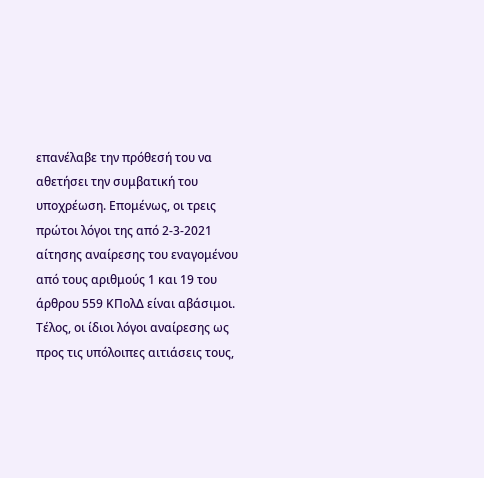επανέλαβε την πρόθεσή του να αθετήσει την συμβατική του υποχρέωση. Επομένως, οι τρεις πρώτοι λόγοι της από 2-3-2021 αίτησης αναίρεσης του εναγομένου από τους αριθμούς 1 και 19 του άρθρου 559 ΚΠολΔ είναι αβάσιμοι. Τέλος, οι ίδιοι λόγοι αναίρεσης ως προς τις υπόλοιπες αιτιάσεις τους,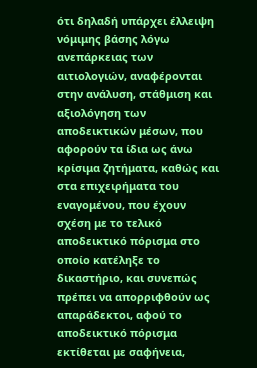ότι δηλαδή υπάρχει έλλειψη νόμιμης βάσης λόγω ανεπάρκειας των αιτιολογιών, αναφέρονται στην ανάλυση, στάθμιση και αξιολόγηση των αποδεικτικών μέσων, που αφορούν τα ίδια ως άνω κρίσιμα ζητήματα, καθώς και στα επιχειρήματα του εναγομένου, που έχουν σχέση με το τελικό αποδεικτικό πόρισμα στο οποίο κατέληξε το δικαστήριο, και συνεπώς πρέπει να απορριφθούν ως απαράδεκτοι, αφού το αποδεικτικό πόρισμα εκτίθεται με σαφήνεια,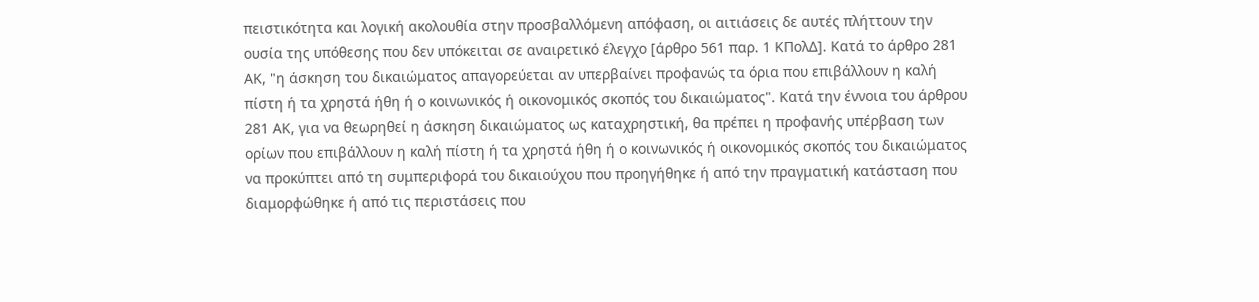πειστικότητα και λογική ακολουθία στην προσβαλλόμενη απόφαση, οι αιτιάσεις δε αυτές πλήττουν την ουσία της υπόθεσης που δεν υπόκειται σε αναιρετικό έλεγχο [άρθρο 561 παρ. 1 ΚΠολΔ]. Κατά το άρθρο 281 ΑΚ, "η άσκηση του δικαιώματος απαγορεύεται αν υπερβαίνει προφανώς τα όρια που επιβάλλουν η καλή πίστη ή τα χρηστά ήθη ή ο κοινωνικός ή οικονομικός σκοπός του δικαιώματος". Κατά την έννοια του άρθρου 281 ΑΚ, για να θεωρηθεί η άσκηση δικαιώματος ως καταχρηστική, θα πρέπει η προφανής υπέρβαση των ορίων που επιβάλλουν η καλή πίστη ή τα χρηστά ήθη ή ο κοινωνικός ή οικονομικός σκοπός του δικαιώματος να προκύπτει από τη συμπεριφορά του δικαιούχου που προηγήθηκε ή από την πραγματική κατάσταση που διαμορφώθηκε ή από τις περιστάσεις που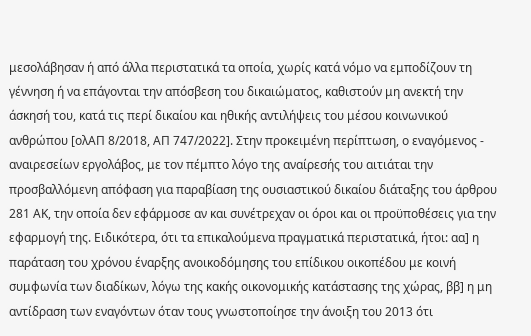μεσολάβησαν ή από άλλα περιστατικά τα οποία, χωρίς κατά νόμο να εμποδίζουν τη γέννηση ή να επάγονται την απόσβεση του δικαιώματος, καθιστούν μη ανεκτή την άσκησή του, κατά τις περί δικαίου και ηθικής αντιλήψεις του μέσου κοινωνικού ανθρώπου [ολΑΠ 8/2018, ΑΠ 747/2022]. Στην προκειμένη περίπτωση, ο εναγόμενος - αναιρεσείων εργολάβος, με τον πέμπτο λόγο της αναίρεσής του αιτιάται την προσβαλλόμενη απόφαση για παραβίαση της ουσιαστικού δικαίου διάταξης του άρθρου 281 ΑΚ, την οποία δεν εφάρμοσε αν και συνέτρεχαν οι όροι και οι προϋποθέσεις για την εφαρμογή της. Ειδικότερα, ότι τα επικαλούμενα πραγματικά περιστατικά, ήτοι: αα] η παράταση του χρόνου έναρξης ανοικοδόμησης του επίδικου οικοπέδου με κοινή συμφωνία των διαδίκων, λόγω της κακής οικονομικής κατάστασης της χώρας, ββ] η μη αντίδραση των εναγόντων όταν τους γνωστοποίησε την άνοιξη του 2013 ότι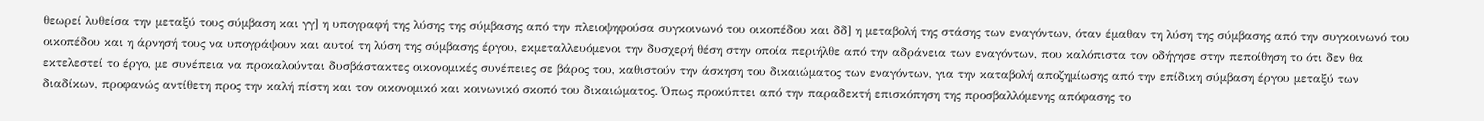θεωρεί λυθείσα την μεταξύ τους σύμβαση και γγ] η υπογραφή της λύσης της σύμβασης από την πλειοψηφούσα συγκοινωνό του οικοπέδου και δδ] η μεταβολή της στάσης των εναγόντων, όταν έμαθαν τη λύση της σύμβασης από την συγκοινωνό του οικοπέδου και η άρνησή τους να υπογράψουν και αυτοί τη λύση της σύμβασης έργου, εκμεταλλευόμενοι την δυσχερή θέση στην οποία περιήλθε από την αδράνεια των εναγόντων, που καλόπιστα τον οδήγησε στην πεποίθηση το ότι δεν θα εκτελεστεί το έργο, με συνέπεια να προκαλούνται δυσβάστακτες οικονομικές συνέπειες σε βάρος του, καθιστούν την άσκηση του δικαιώματος των εναγόντων, για την καταβολή αποζημίωσης από την επίδικη σύμβαση έργου μεταξύ των διαδίκων, προφανώς αντίθετη προς την καλή πίστη και τον οικονομικό και κοινωνικό σκοπό του δικαιώματος. Όπως προκύπτει από την παραδεκτή επισκόπηση της προσβαλλόμενης απόφασης το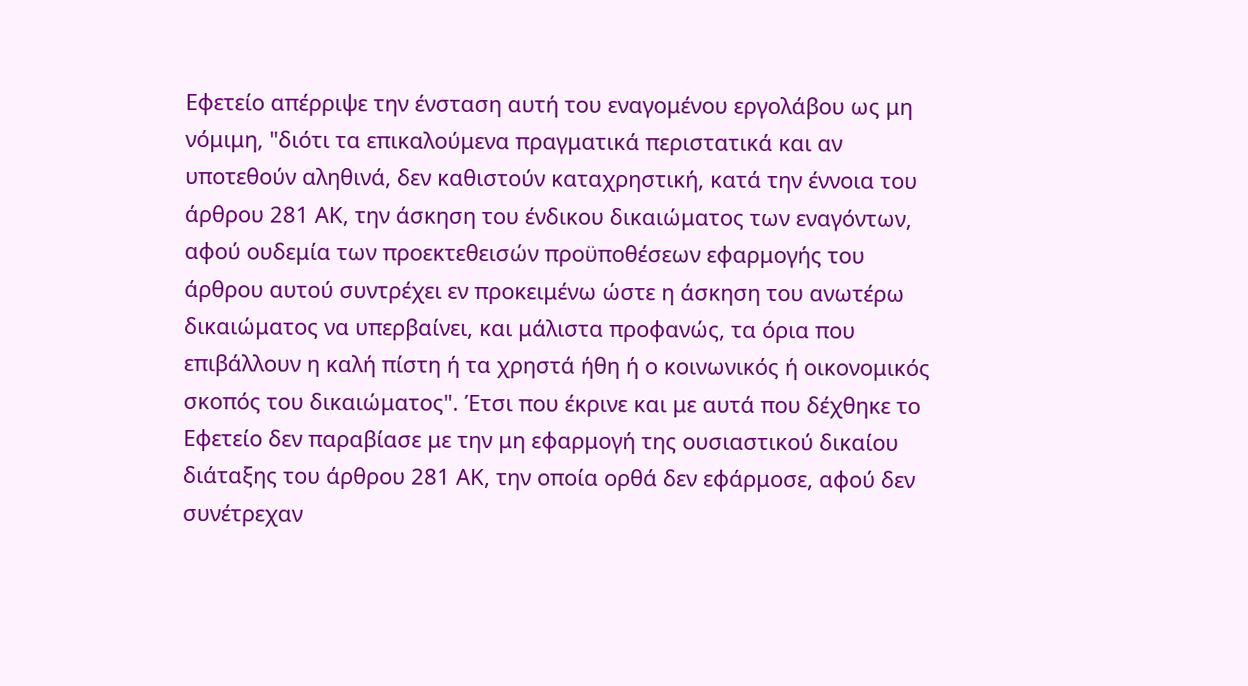Εφετείο απέρριψε την ένσταση αυτή του εναγομένου εργολάβου ως μη νόμιμη, "διότι τα επικαλούμενα πραγματικά περιστατικά και αν υποτεθούν αληθινά, δεν καθιστούν καταχρηστική, κατά την έννοια του άρθρου 281 ΑΚ, την άσκηση του ένδικου δικαιώματος των εναγόντων, αφού ουδεμία των προεκτεθεισών προϋποθέσεων εφαρμογής του άρθρου αυτού συντρέχει εν προκειμένω ώστε η άσκηση του ανωτέρω δικαιώματος να υπερβαίνει, και μάλιστα προφανώς, τα όρια που επιβάλλουν η καλή πίστη ή τα χρηστά ήθη ή ο κοινωνικός ή οικονομικός σκοπός του δικαιώματος". Έτσι που έκρινε και με αυτά που δέχθηκε το Εφετείο δεν παραβίασε με την μη εφαρμογή της ουσιαστικού δικαίου διάταξης του άρθρου 281 ΑΚ, την οποία ορθά δεν εφάρμοσε, αφού δεν συνέτρεχαν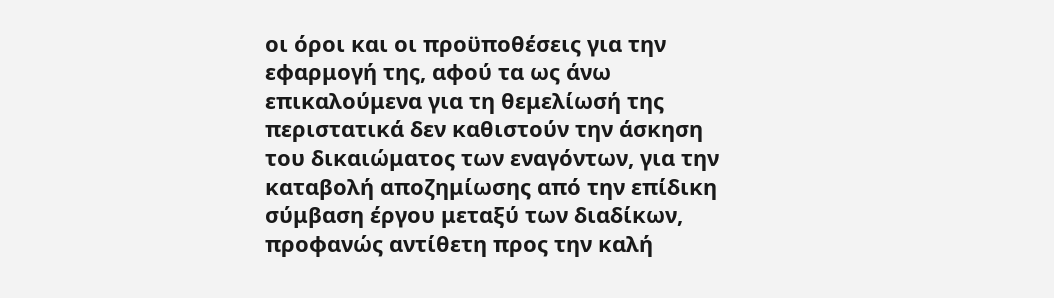οι όροι και οι προϋποθέσεις για την εφαρμογή της, αφού τα ως άνω επικαλούμενα για τη θεμελίωσή της περιστατικά δεν καθιστούν την άσκηση του δικαιώματος των εναγόντων, για την καταβολή αποζημίωσης από την επίδικη σύμβαση έργου μεταξύ των διαδίκων, προφανώς αντίθετη προς την καλή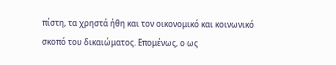πίστη, τα χρηστά ήθη και τον οικονομικό και κοινωνικό σκοπό του δικαιώματος. Επομένως, ο ως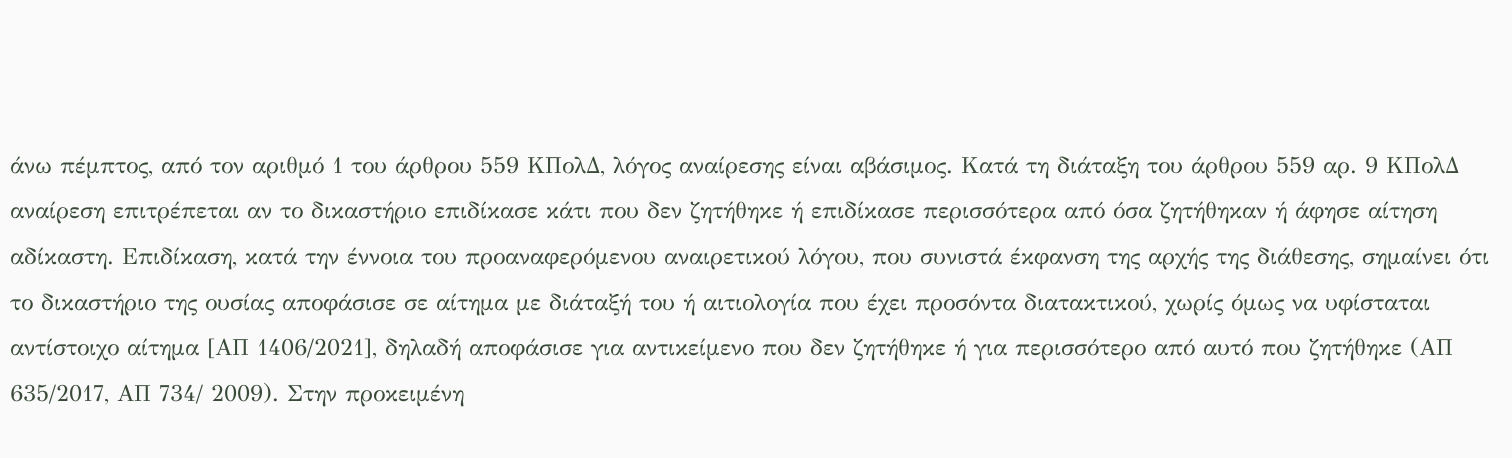άνω πέμπτος, από τον αριθμό 1 του άρθρου 559 ΚΠολΔ, λόγος αναίρεσης είναι αβάσιμος. Κατά τη διάταξη του άρθρου 559 αρ. 9 ΚΠολΔ αναίρεση επιτρέπεται αν το δικαστήριο επιδίκασε κάτι που δεν ζητήθηκε ή επιδίκασε περισσότερα από όσα ζητήθηκαν ή άφησε αίτηση αδίκαστη. Επιδίκαση, κατά την έννοια του προαναφερόμενου αναιρετικού λόγου, που συνιστά έκφανση της αρχής της διάθεσης, σημαίνει ότι το δικαστήριο της ουσίας αποφάσισε σε αίτημα με διάταξή του ή αιτιολογία που έχει προσόντα διατακτικού, χωρίς όμως να υφίσταται αντίστοιχο αίτημα [ΑΠ 1406/2021], δηλαδή αποφάσισε για αντικείμενο που δεν ζητήθηκε ή για περισσότερο από αυτό που ζητήθηκε (ΑΠ 635/2017, ΑΠ 734/ 2009). Στην προκειμένη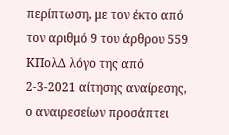περίπτωση, με τον έκτο από τον αριθμό 9 του άρθρου 559 ΚΠολΔ λόγο της από 2-3-2021 αίτησης αναίρεσης, ο αναιρεσείων προσάπτει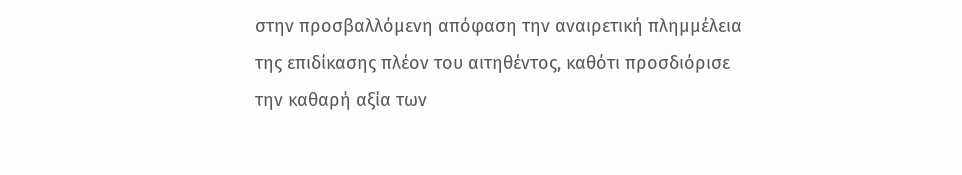στην προσβαλλόμενη απόφαση την αναιρετική πλημμέλεια της επιδίκασης πλέον του αιτηθέντος, καθότι προσδιόρισε την καθαρή αξία των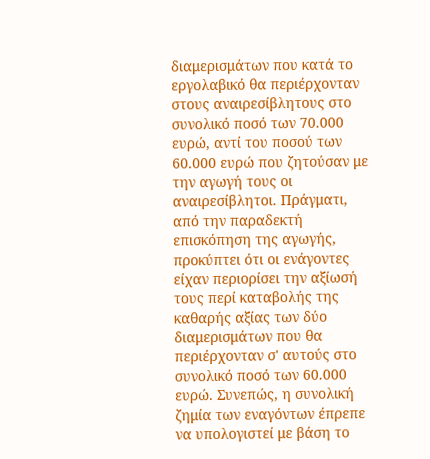διαμερισμάτων που κατά το εργολαβικό θα περιέρχονταν στους αναιρεσίβλητους στο συνολικό ποσό των 70.000 ευρώ, αντί του ποσού των 60.000 ευρώ που ζητούσαν με την αγωγή τους οι αναιρεσίβλητοι. Πράγματι, από την παραδεκτή επισκόπηση της αγωγής, προκύπτει ότι οι ενάγοντες είχαν περιορίσει την αξίωσή τους περί καταβολής της καθαρής αξίας των δύο διαμερισμάτων που θα περιέρχονταν σ' αυτούς στο συνολικό ποσό των 60.000 ευρώ. Συνεπώς, η συνολική ζημία των εναγόντων έπρεπε να υπολογιστεί με βάση το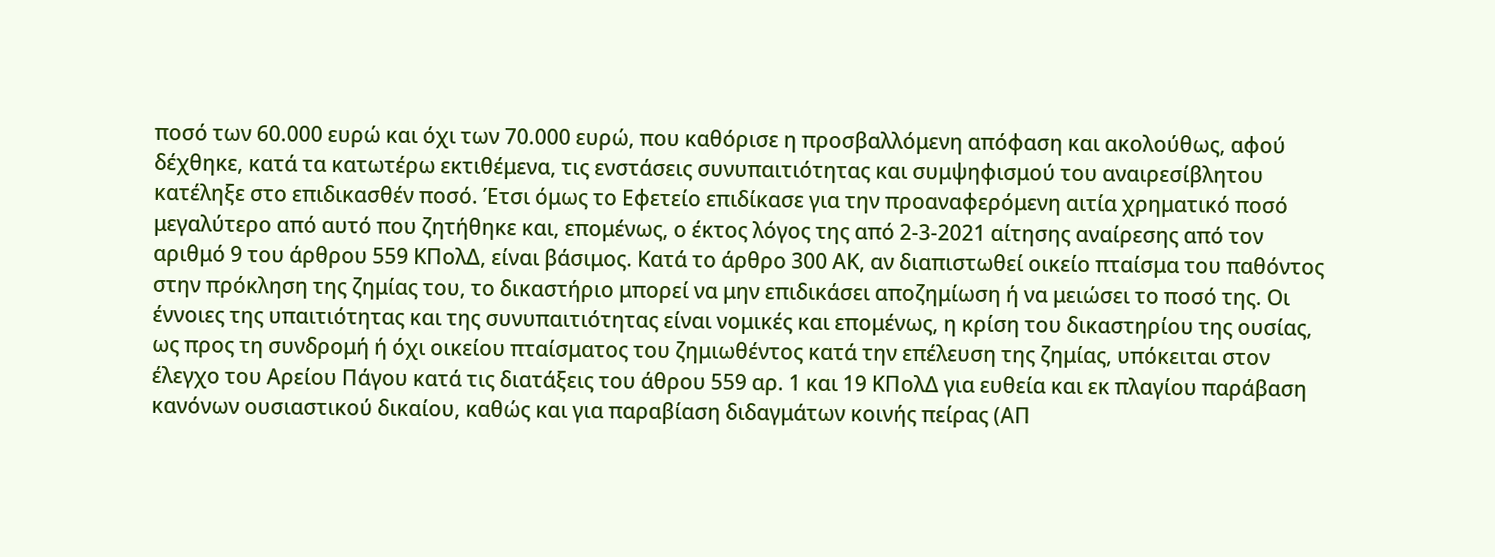ποσό των 60.000 ευρώ και όχι των 70.000 ευρώ, που καθόρισε η προσβαλλόμενη απόφαση και ακολούθως, αφού δέχθηκε, κατά τα κατωτέρω εκτιθέμενα, τις ενστάσεις συνυπαιτιότητας και συμψηφισμού του αναιρεσίβλητου κατέληξε στο επιδικασθέν ποσό. Έτσι όμως το Εφετείο επιδίκασε για την προαναφερόμενη αιτία χρηματικό ποσό μεγαλύτερο από αυτό που ζητήθηκε και, επομένως, ο έκτος λόγος της από 2-3-2021 αίτησης αναίρεσης από τον αριθμό 9 του άρθρου 559 ΚΠολΔ, είναι βάσιμος. Κατά το άρθρο 300 ΑΚ, αν διαπιστωθεί οικείο πταίσμα του παθόντος στην πρόκληση της ζημίας του, το δικαστήριο μπορεί να μην επιδικάσει αποζημίωση ή να μειώσει το ποσό της. Οι έννοιες της υπαιτιότητας και της συνυπαιτιότητας είναι νομικές και επομένως, η κρίση του δικαστηρίου της ουσίας, ως προς τη συνδρομή ή όχι οικείου πταίσματος του ζημιωθέντος κατά την επέλευση της ζημίας, υπόκειται στον έλεγχο του Αρείου Πάγου κατά τις διατάξεις του άθρου 559 αρ. 1 και 19 ΚΠολΔ για ευθεία και εκ πλαγίου παράβαση κανόνων ουσιαστικού δικαίου, καθώς και για παραβίαση διδαγμάτων κοινής πείρας (ΑΠ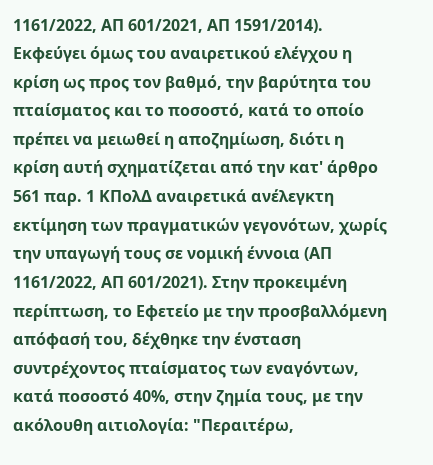1161/2022, ΑΠ 601/2021, ΑΠ 1591/2014). Εκφεύγει όμως του αναιρετικού ελέγχου η κρίση ως προς τον βαθμό, την βαρύτητα του πταίσματος και το ποσοστό, κατά το οποίο πρέπει να μειωθεί η αποζημίωση, διότι η κρίση αυτή σχηματίζεται από την κατ' άρθρο 561 παρ. 1 ΚΠολΔ αναιρετικά ανέλεγκτη εκτίμηση των πραγματικών γεγονότων, χωρίς την υπαγωγή τους σε νομική έννοια (ΑΠ 1161/2022, ΑΠ 601/2021). Στην προκειμένη περίπτωση, το Εφετείο με την προσβαλλόμενη απόφασή του, δέχθηκε την ένσταση συντρέχοντος πταίσματος των εναγόντων, κατά ποσοστό 40%, στην ζημία τους, με την ακόλουθη αιτιολογία: "Περαιτέρω,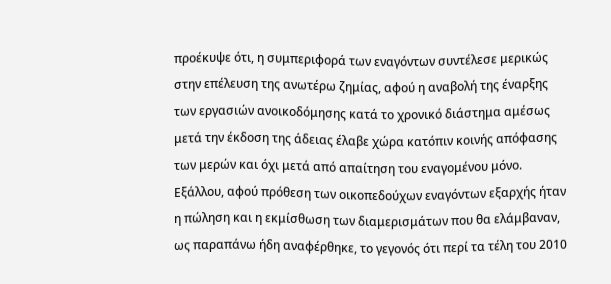προέκυψε ότι, η συμπεριφορά των εναγόντων συντέλεσε μερικώς στην επέλευση της ανωτέρω ζημίας, αφού η αναβολή της έναρξης των εργασιών ανοικοδόμησης κατά το χρονικό διάστημα αμέσως μετά την έκδοση της άδειας έλαβε χώρα κατόπιν κοινής απόφασης των μερών και όχι μετά από απαίτηση του εναγομένου μόνο. Εξάλλου, αφού πρόθεση των οικοπεδούχων εναγόντων εξαρχής ήταν η πώληση και η εκμίσθωση των διαμερισμάτων που θα ελάμβαναν, ως παραπάνω ήδη αναφέρθηκε, το γεγονός ότι περί τα τέλη του 2010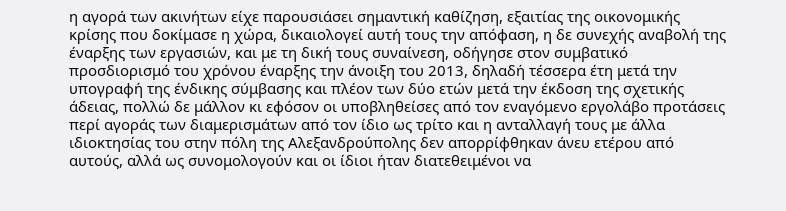η αγορά των ακινήτων είχε παρουσιάσει σημαντική καθίζηση, εξαιτίας της οικονομικής κρίσης που δοκίμασε η χώρα, δικαιολογεί αυτή τους την απόφαση, η δε συνεχής αναβολή της έναρξης των εργασιών, και με τη δική τους συναίνεση, οδήγησε στον συμβατικό προσδιορισμό του χρόνου έναρξης την άνοιξη του 2013, δηλαδή τέσσερα έτη μετά την υπογραφή της ένδικης σύμβασης και πλέον των δύο ετών μετά την έκδοση της σχετικής άδειας, πολλώ δε μάλλον κι εφόσον οι υποβληθείσες από τον εναγόμενο εργολάβο προτάσεις περί αγοράς των διαμερισμάτων από τον ίδιο ως τρίτο και η ανταλλαγή τους με άλλα ιδιοκτησίας του στην πόλη της Αλεξανδρούπολης δεν απορρίφθηκαν άνευ ετέρου από αυτούς, αλλά ως συνομολογούν και οι ίδιοι ήταν διατεθειμένοι να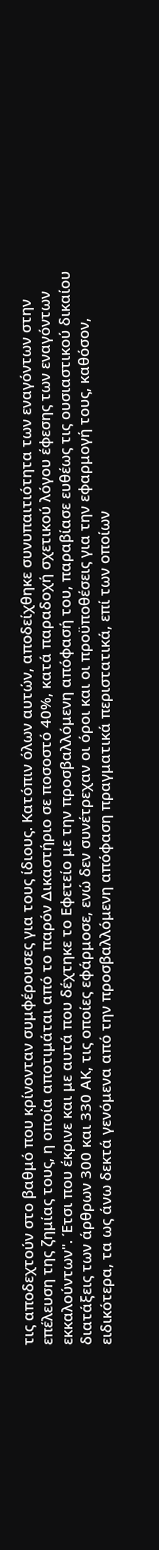τις αποδεχτούν στο βαθμό που κρίνονταν συμφέρουσες για τους ίδιους. Κατόπιν όλων αυτών, αποδείχθηκε συνυπαιτιότητα των εναγόντων στην επέλευση της ζημίας τους, η οποία αποτιμάται από το παρόν Δικαστήριο σε ποσοστό 40%, κατά παραδοχή σχετικού λόγου έφεσης των εναγόντων εκκαλούντων". Έτσι που έκρινε και με αυτά που δέχτηκε το Εφετείο με την προσβαλλόμενη απόφασή του, παραβίασε ευθέως τις ουσιαστικού δικαίου διατάξεις των άρθρων 300 και 330 ΑΚ, τις οποίες εφάρμοσε, ενώ δεν συνέτρεχαν οι όροι και οι προϋποθέσεις για την εφαρμογή τους, καθόσον, ειδικότερα, τα ως άνω δεκτά γενόμενα από την προσβαλλόμενη απόφαση πραγματικά περιστατικά, επί των οποίων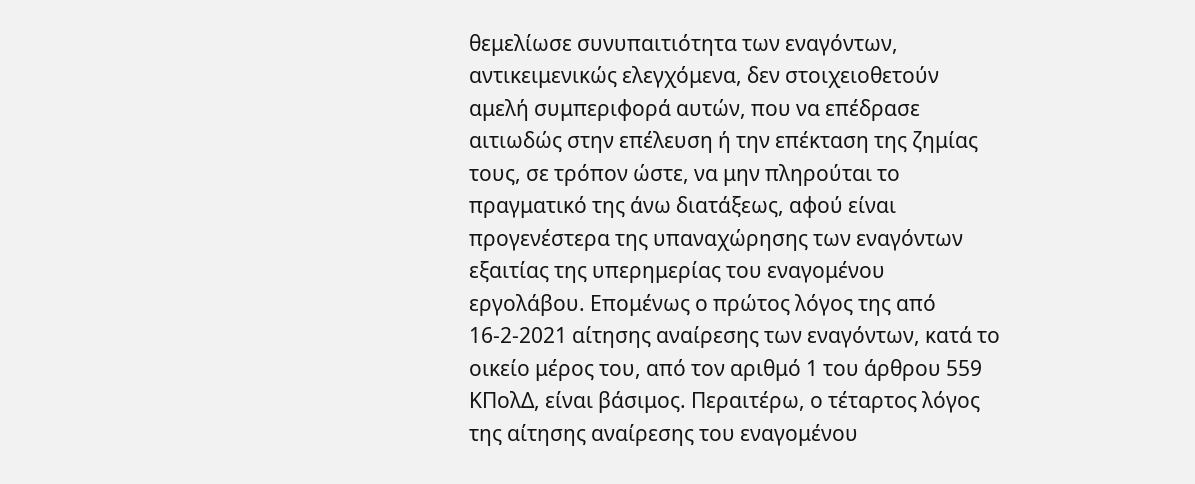θεμελίωσε συνυπαιτιότητα των εναγόντων, αντικειμενικώς ελεγχόμενα, δεν στοιχειοθετούν αμελή συμπεριφορά αυτών, που να επέδρασε αιτιωδώς στην επέλευση ή την επέκταση της ζημίας τους, σε τρόπον ώστε, να μην πληρούται το πραγματικό της άνω διατάξεως, αφού είναι προγενέστερα της υπαναχώρησης των εναγόντων εξαιτίας της υπερημερίας του εναγομένου εργολάβου. Επομένως ο πρώτος λόγος της από 16-2-2021 αίτησης αναίρεσης των εναγόντων, κατά το οικείο μέρος του, από τον αριθμό 1 του άρθρου 559 ΚΠολΔ, είναι βάσιμος. Περαιτέρω, ο τέταρτος λόγος της αίτησης αναίρεσης του εναγομένου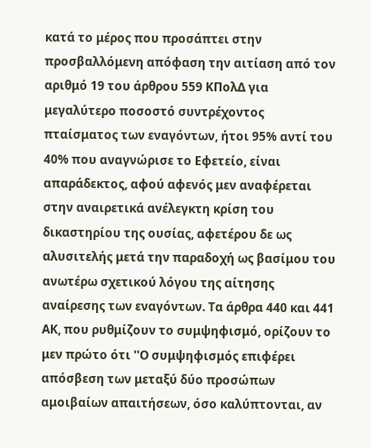κατά το μέρος που προσάπτει στην προσβαλλόμενη απόφαση την αιτίαση από τον αριθμό 19 του άρθρου 559 ΚΠολΔ για μεγαλύτερο ποσοστό συντρέχοντος πταίσματος των εναγόντων, ήτοι 95% αντί του 40% που αναγνώρισε το Εφετείο, είναι απαράδεκτος, αφού αφενός μεν αναφέρεται στην αναιρετικά ανέλεγκτη κρίση του δικαστηρίου της ουσίας, αφετέρου δε ως αλυσιτελής μετά την παραδοχή ως βασίμου του ανωτέρω σχετικού λόγου της αίτησης αναίρεσης των εναγόντων. Τα άρθρα 440 και 441 ΑΚ, που ρυθμίζουν το συμψηφισμό, ορίζουν το μεν πρώτο ότι ''Ο συμψηφισμός επιφέρει απόσβεση των μεταξύ δύο προσώπων αμοιβαίων απαιτήσεων, όσο καλύπτονται, αν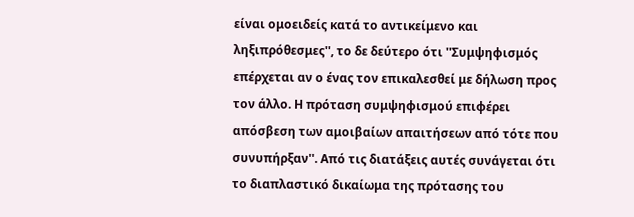είναι ομοειδείς κατά το αντικείμενο και ληξιπρόθεσμες'', το δε δεύτερο ότι ''Συμψηφισμός επέρχεται αν ο ένας τον επικαλεσθεί με δήλωση προς τον άλλο. Η πρόταση συμψηφισμού επιφέρει απόσβεση των αμοιβαίων απαιτήσεων από τότε που συνυπήρξαν''. Από τις διατάξεις αυτές συνάγεται ότι το διαπλαστικό δικαίωμα της πρότασης του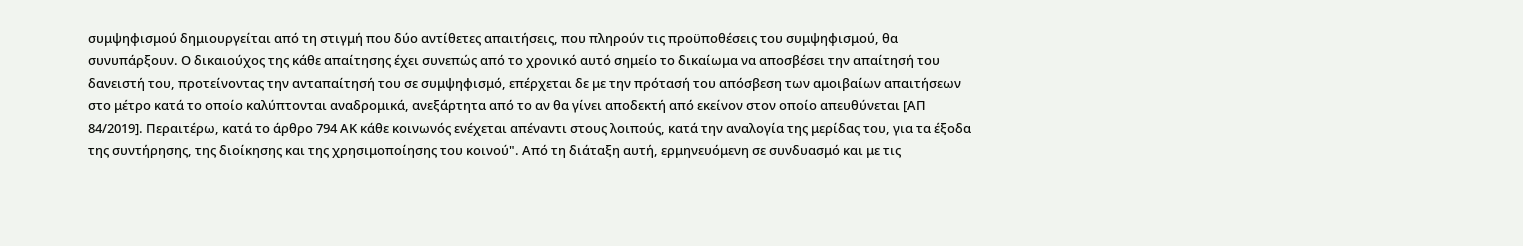συμψηφισμού δημιουργείται από τη στιγμή που δύο αντίθετες απαιτήσεις, που πληρούν τις προϋποθέσεις του συμψηφισμού, θα συνυπάρξουν. Ο δικαιούχος της κάθε απαίτησης έχει συνεπώς από το χρονικό αυτό σημείο το δικαίωμα να αποσβέσει την απαίτησή του δανειστή του, προτείνοντας την ανταπαίτησή του σε συμψηφισμό, επέρχεται δε με την πρότασή του απόσβεση των αμοιβαίων απαιτήσεων στο μέτρο κατά το οποίο καλύπτονται αναδρομικά, ανεξάρτητα από το αν θα γίνει αποδεκτή από εκείνον στον οποίο απευθύνεται [ΑΠ 84/2019]. Περαιτέρω, κατά το άρθρο 794 ΑΚ κάθε κοινωνός ενέχεται απέναντι στους λοιπούς, κατά την αναλογία της μερίδας του, για τα έξοδα της συντήρησης, της διοίκησης και της χρησιμοποίησης του κοινού". Από τη διάταξη αυτή, ερμηνευόμενη σε συνδυασμό και με τις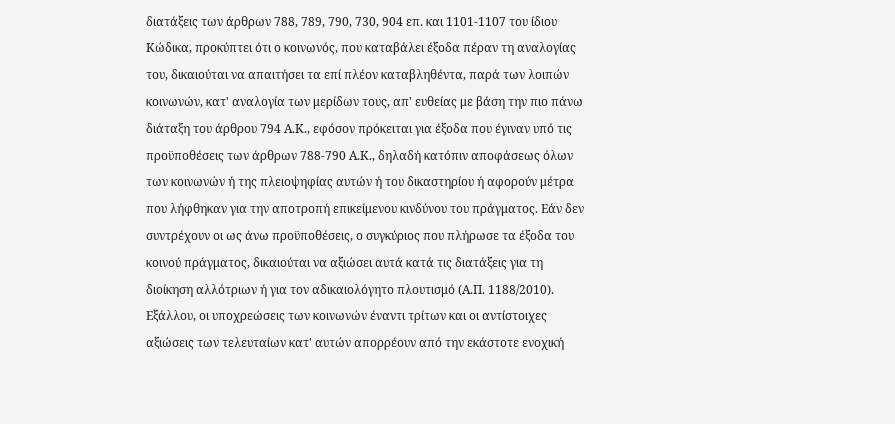διατάξεις των άρθρων 788, 789, 790, 730, 904 επ. και 1101-1107 του ίδιου Κώδικα, προκύπτει ότι ο κοινωνός, που καταβάλει έξοδα πέραν τη αναλογίας του, δικαιούται να απαιτήσει τα επί πλέον καταβληθέντα, παρά των λοιπών κοινωνών, κατ' αναλογία των μερίδων τους, απ' ευθείας με βάση την πιο πάνω διάταξη του άρθρου 794 Α.Κ., εφόσον πρόκειται για έξοδα που έγιναν υπό τις προϋποθέσεις των άρθρων 788-790 Α.Κ., δηλαδή κατόπιν αποφάσεως όλων των κοινωνών ή της πλειοψηφίας αυτών ή του δικαστηρίου ή αφορούν μέτρα που λήφθηκαν για την αποτροπή επικείμενου κινδύνου του πράγματος. Εάν δεν συντρέχουν οι ως άνω προϋποθέσεις, ο συγκύριος που πλήρωσε τα έξοδα του κοινού πράγματος, δικαιούται να αξιώσει αυτά κατά τις διατάξεις για τη διοίκηση αλλότριων ή για τον αδικαιολόγητο πλουτισμό (Α.Π. 1188/2010). Εξάλλου, οι υποχρεώσεις των κοινωνών έναντι τρίτων και οι αντίστοιχες αξιώσεις των τελευταίων κατ' αυτών απορρέουν από την εκάστοτε ενοχική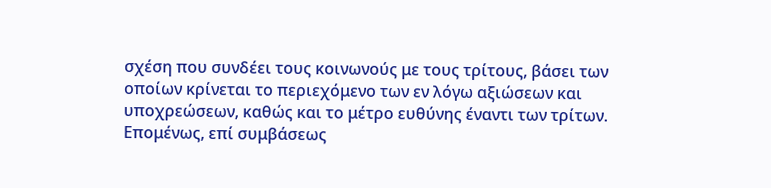σχέση που συνδέει τους κοινωνούς με τους τρίτους, βάσει των οποίων κρίνεται το περιεχόμενο των εν λόγω αξιώσεων και υποχρεώσεων, καθώς και το μέτρο ευθύνης έναντι των τρίτων. Επομένως, επί συμβάσεως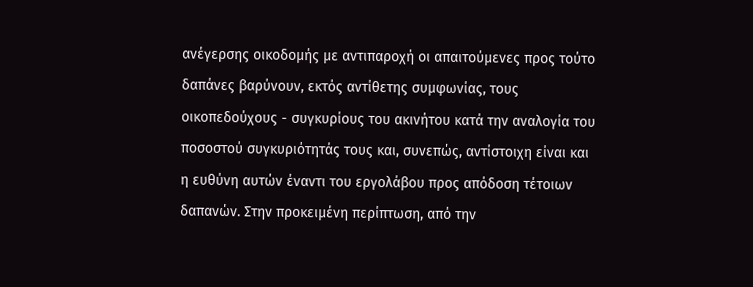ανέγερσης οικοδομής με αντιπαροχή οι απαιτούμενες προς τούτο δαπάνες βαρύνουν, εκτός αντίθετης συμφωνίας, τους οικοπεδούχους - συγκυρίους του ακινήτου κατά την αναλογία του ποσοστού συγκυριότητάς τους και, συνεπώς, αντίστοιχη είναι και η ευθύνη αυτών έναντι του εργολάβου προς απόδοση τέτοιων δαπανών. Στην προκειμένη περίπτωση, από την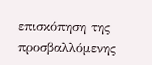επισκόπηση της προσβαλλόμενης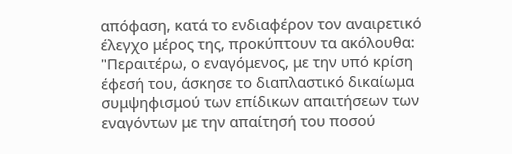απόφαση, κατά το ενδιαφέρον τον αναιρετικό έλεγχο μέρος της, προκύπτουν τα ακόλουθα: "Περαιτέρω, ο εναγόμενος, με την υπό κρίση έφεσή του, άσκησε το διαπλαστικό δικαίωμα συμψηφισμού των επίδικων απαιτήσεων των εναγόντων με την απαίτησή του ποσού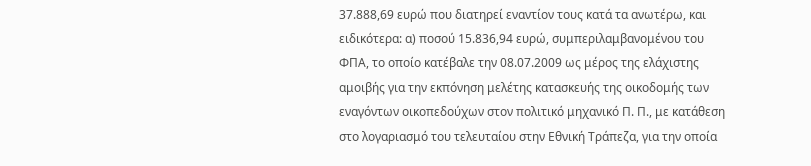37.888,69 ευρώ που διατηρεί εναντίον τους κατά τα ανωτέρω, και ειδικότερα: α) ποσού 15.836,94 ευρώ, συμπεριλαμβανομένου του ΦΠΑ, το οποίο κατέβαλε την 08.07.2009 ως μέρος της ελάχιστης αμοιβής για την εκπόνηση μελέτης κατασκευής της οικοδομής των εναγόντων οικοπεδούχων στον πολιτικό μηχανικό Π. Π., με κατάθεση στο λογαριασμό του τελευταίου στην Εθνική Τράπεζα, για την οποία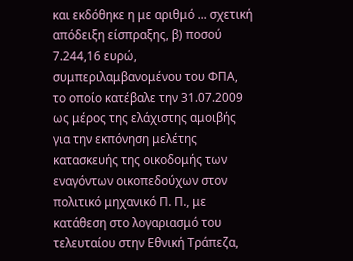και εκδόθηκε η με αριθμό ... σχετική απόδειξη είσπραξης, β) ποσού 7.244,16 ευρώ, συμπεριλαμβανομένου του ΦΠΑ, το οποίο κατέβαλε την 31.07.2009 ως μέρος της ελάχιστης αμοιβής για την εκπόνηση μελέτης κατασκευής της οικοδομής των εναγόντων οικοπεδούχων στον πολιτικό μηχανικό Π. Π., με κατάθεση στο λογαριασμό του τελευταίου στην Εθνική Τράπεζα,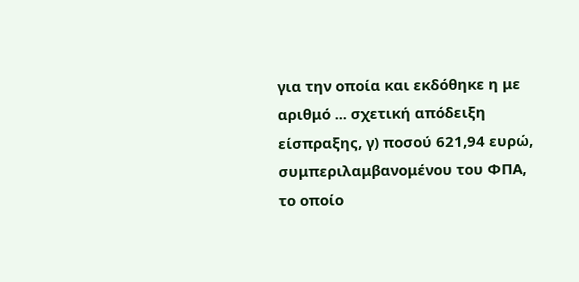για την οποία και εκδόθηκε η με αριθμό ... σχετική απόδειξη είσπραξης, γ) ποσού 621,94 ευρώ, συμπεριλαμβανομένου του ΦΠΑ, το οποίο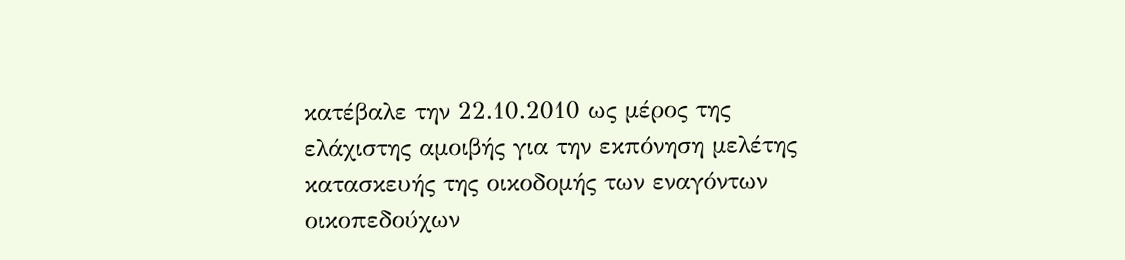κατέβαλε την 22.10.2010 ως μέρος της ελάχιστης αμοιβής για την εκπόνηση μελέτης κατασκευής της οικοδομής των εναγόντων οικοπεδούχων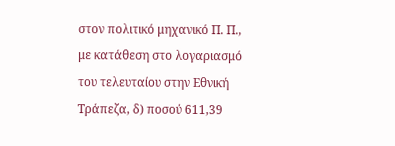στον πολιτικό μηχανικό Π. Π., με κατάθεση στο λογαριασμό του τελευταίου στην Εθνική Τράπεζα, δ) ποσού 611,39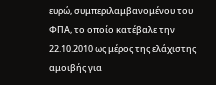ευρώ, συμπεριλαμβανομένου του ΦΠΑ, το οποίο κατέβαλε την 22.10.2010 ως μέρος της ελάχιστης αμοιβής για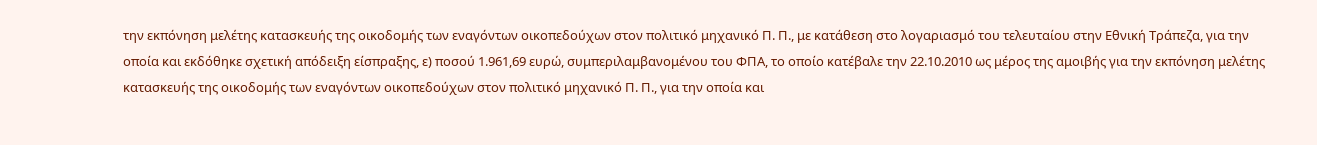την εκπόνηση μελέτης κατασκευής της οικοδομής των εναγόντων οικοπεδούχων στον πολιτικό μηχανικό Π. Π., με κατάθεση στο λογαριασμό του τελευταίου στην Εθνική Τράπεζα, για την οποία και εκδόθηκε σχετική απόδειξη είσπραξης, ε) ποσού 1.961,69 ευρώ, συμπεριλαμβανομένου του ΦΠΑ, το οποίο κατέβαλε την 22.10.2010 ως μέρος της αμοιβής για την εκπόνηση μελέτης κατασκευής της οικοδομής των εναγόντων οικοπεδούχων στον πολιτικό μηχανικό Π. Π., για την οποία και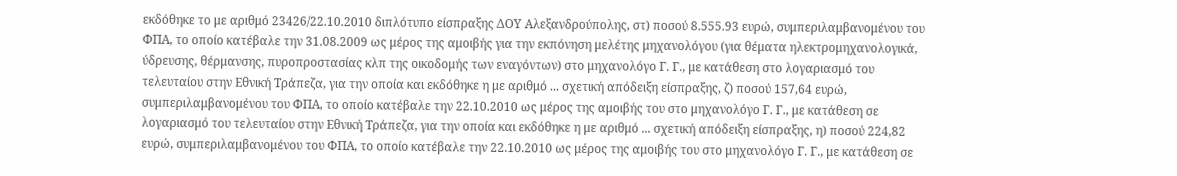εκδόθηκε το με αριθμό 23426/22.10.2010 διπλότυπο είσπραξης ΔΟΥ Αλεξανδρούπολης, στ) ποσού 8.555.93 ευρώ, συμπεριλαμβανομένου του ΦΠΑ, το οποίο κατέβαλε την 31.08.2009 ως μέρος της αμοιβής για την εκπόνηση μελέτης μηχανολόγου (για θέματα ηλεκτρομηχανολογικά, ύδρευσης, θέρμανσης, πυροπροστασίας κλπ της οικοδομής των εναγόντων) στο μηχανολόγο Γ. Γ., με κατάθεση στο λογαριασμό του τελευταίου στην Εθνική Τράπεζα, για την οποία και εκδόθηκε η με αριθμό ... σχετική απόδειξη είσπραξης, ζ) ποσού 157,64 ευρώ, συμπεριλαμβανομένου του ΦΠΑ, το οποίο κατέβαλε την 22.10.2010 ως μέρος της αμοιβής του στο μηχανολόγο Γ. Γ., με κατάθεση σε λογαριασμό του τελευταίου στην Εθνική Τράπεζα, για την οποία και εκδόθηκε η με αριθμό ... σχετική απόδειξη είσπραξης, η) ποσού 224,82 ευρώ, συμπεριλαμβανομένου του ΦΠΑ, το οποίο κατέβαλε την 22.10.2010 ως μέρος της αμοιβής του στο μηχανολόγο Γ. Γ., με κατάθεση σε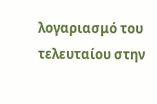λογαριασμό του τελευταίου στην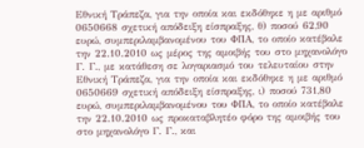Εθνική Τράπεζα, για την οποία και εκδόθηκε η με αριθμό 0650668 σχετική απόδειξη είσπραξης, θ) ποσού 62,90 ευρώ, συμπεριλαμβανομένου του ΦΠΑ, το οποίο κατέβαλε την 22.10.2010 ως μέρος της αμοιβής του στο μηχανολόγο Γ. Γ., με κατάθεση σε λογαριασμό του τελευταίου στην Εθνική Τράπεζα, για την οποία και εκδόθηκε η με αριθμό 0650669 σχετική απόδειξη είσπραξης, ι) ποσού 731,80 ευρώ, συμπεριλαμβανομένου του ΦΠΑ, το οποίο κατέβαλε την 22.10.2010 ως προκαταβλητέο φόρο της αμοιβής του στο μηχανολόγο Γ. Γ., και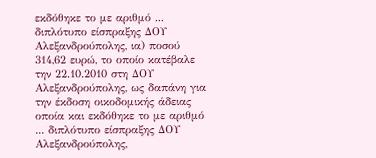εκδόθηκε το με αριθμό ... διπλότυπο είσπραξης ΔΟΥ Αλεξανδρούπολης, ια) ποσού 314,62 ευρώ, το οποίο κατέβαλε την 22.10.2010 στη ΔΟΥ Αλεξανδρούπολης, ως δαπάνη για την έκδοση οικοδομικής άδειας οποία και εκδόθηκε το με αριθμό ... διπλότυπο είσπραξης ΔΟΥ Αλεξανδρούπολης,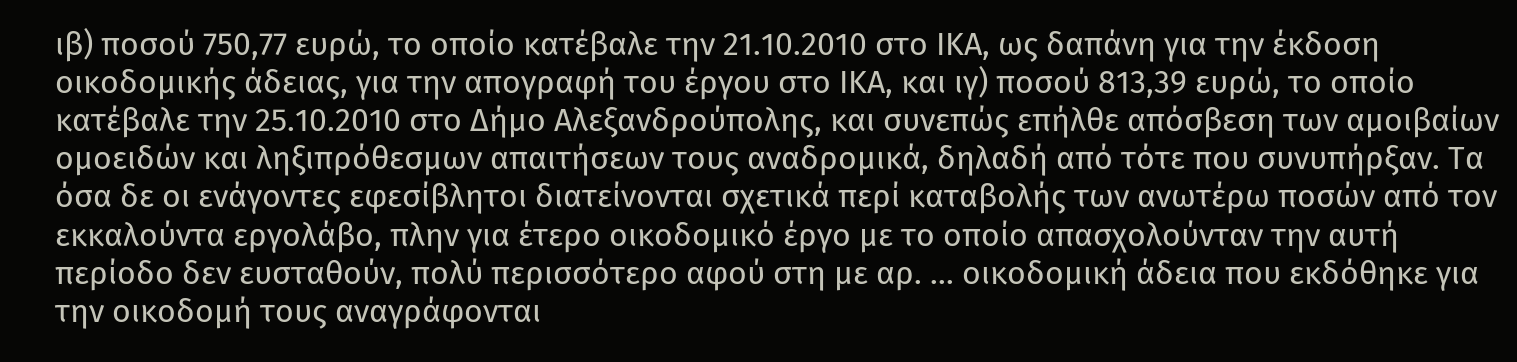ιβ) ποσού 750,77 ευρώ, το οποίο κατέβαλε την 21.10.2010 στο ΙΚΑ, ως δαπάνη για την έκδοση οικοδομικής άδειας, για την απογραφή του έργου στο ΙΚΑ, και ιγ) ποσού 813,39 ευρώ, το οποίο κατέβαλε την 25.10.2010 στο Δήμο Αλεξανδρούπολης, και συνεπώς επήλθε απόσβεση των αμοιβαίων ομοειδών και ληξιπρόθεσμων απαιτήσεων τους αναδρομικά, δηλαδή από τότε που συνυπήρξαν. Τα όσα δε οι ενάγοντες εφεσίβλητοι διατείνονται σχετικά περί καταβολής των ανωτέρω ποσών από τον εκκαλούντα εργολάβο, πλην για έτερο οικοδομικό έργο με το οποίο απασχολούνταν την αυτή περίοδο δεν ευσταθούν, πολύ περισσότερο αφού στη με αρ. ... οικοδομική άδεια που εκδόθηκε για την οικοδομή τους αναγράφονται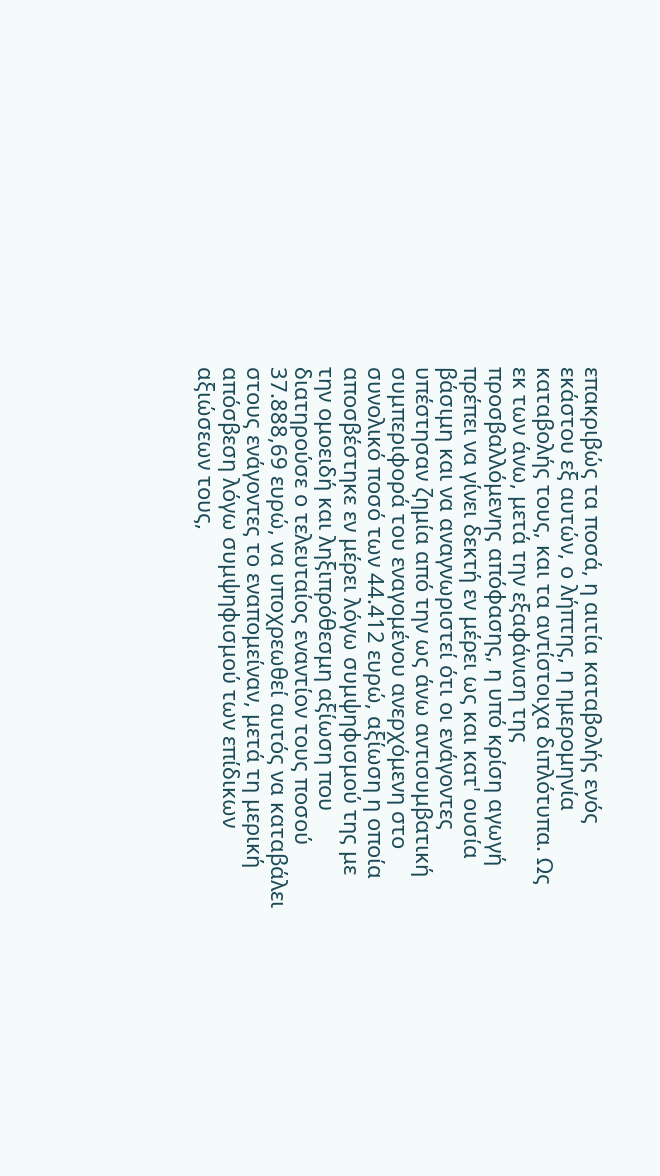επακριβώς τα ποσά, η αιτία καταβολής ενός εκάστου εξ αυτών, ο λήπτης, η ημερομηνία καταβολής τους, και τα αντίστοιχα διπλότυπα. Ως εκ των άνω, μετά την εξαφάνιση της προσβαλλόμενης απόφασης, η υπό κρίση αγωγή πρέπει να γίνει δεκτή εν μέρει ως και κατ' ουσία βάσιμη και να αναγνωριστεί ότι οι ενάγοντες υπέστησαν ζημία από την ως άνω αντισυμβατική συμπεριφορά του εναγομένου ανερχόμενη στο συνολικό ποσό των 44.412 ευρώ, αξίωση η οποία αποσβέστηκε εν μέρει λόγω συμψηφισμού της με την ομοειδή και ληξιπρόθεσμη αξίωση που διατηρούσε ο τελευταίος εναντίον τους ποσού 37.888,69 ευρώ, να υποχρεωθεί αυτός να καταβάλει στους ενάγοντες το εναπομείναν, μετά τη μερική απόσβεση λόγω συμψηφισμού των επίδικων αξιώσεων τους,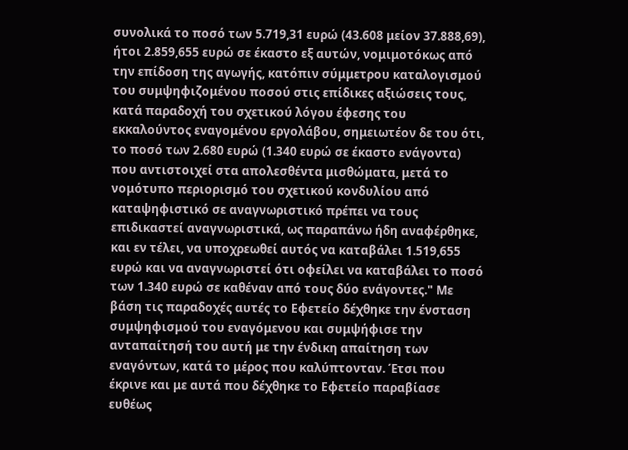συνολικά το ποσό των 5.719,31 ευρώ (43.608 μείον 37.888,69), ήτοι 2.859,655 ευρώ σε έκαστο εξ αυτών, νομιμοτόκως από την επίδοση της αγωγής, κατόπιν σύμμετρου καταλογισμού του συμψηφιζομένου ποσού στις επίδικες αξιώσεις τους, κατά παραδοχή του σχετικού λόγου έφεσης του εκκαλούντος εναγομένου εργολάβου, σημειωτέον δε του ότι, το ποσό των 2.680 ευρώ (1.340 ευρώ σε έκαστο ενάγοντα) που αντιστοιχεί στα απολεσθέντα μισθώματα, μετά το νομότυπο περιορισμό του σχετικού κονδυλίου από καταψηφιστικό σε αναγνωριστικό πρέπει να τους επιδικαστεί αναγνωριστικά, ως παραπάνω ήδη αναφέρθηκε, και εν τέλει, να υποχρεωθεί αυτός να καταβάλει 1.519,655 ευρώ και να αναγνωριστεί ότι οφείλει να καταβάλει το ποσό των 1.340 ευρώ σε καθέναν από τους δύο ενάγοντες." Με βάση τις παραδοχές αυτές το Εφετείο δέχθηκε την ένσταση συμψηφισμού του εναγόμενου και συμψήφισε την ανταπαίτησή του αυτή με την ένδικη απαίτηση των εναγόντων, κατά το μέρος που καλύπτονταν. Έτσι που έκρινε και με αυτά που δέχθηκε το Εφετείο παραβίασε ευθέως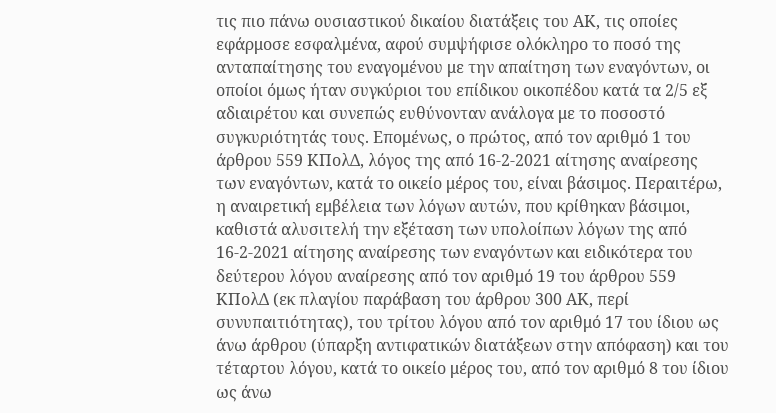τις πιο πάνω ουσιαστικού δικαίου διατάξεις του ΑΚ, τις οποίες εφάρμοσε εσφαλμένα, αφού συμψήφισε ολόκληρο το ποσό της ανταπαίτησης του εναγομένου με την απαίτηση των εναγόντων, οι οποίοι όμως ήταν συγκύριοι του επίδικου οικοπέδου κατά τα 2/5 εξ αδιαιρέτου και συνεπώς ευθύνονταν ανάλογα με το ποσοστό συγκυριότητάς τους. Επομένως, ο πρώτος, από τον αριθμό 1 του άρθρου 559 ΚΠολΔ, λόγος της από 16-2-2021 αίτησης αναίρεσης των εναγόντων, κατά το οικείο μέρος του, είναι βάσιμος. Περαιτέρω, η αναιρετική εμβέλεια των λόγων αυτών, που κρίθηκαν βάσιμοι, καθιστά αλυσιτελή την εξέταση των υπολοίπων λόγων της από 16-2-2021 αίτησης αναίρεσης των εναγόντων και ειδικότερα του δεύτερου λόγου αναίρεσης από τον αριθμό 19 του άρθρου 559 ΚΠολΔ (εκ πλαγίου παράβαση του άρθρου 300 ΑΚ, περί συνυπαιτιότητας), του τρίτου λόγου από τον αριθμό 17 του ίδιου ως άνω άρθρου (ύπαρξη αντιφατικών διατάξεων στην απόφαση) και του τέταρτου λόγου, κατά το οικείο μέρος του, από τον αριθμό 8 του ίδιου ως άνω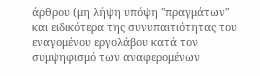άρθρου (μη λήψη υπόψη "πραγμάτων" και ειδικότερα της συνυπαιτιότητας του εναγομένου εργολάβου κατά τον συμψηφισμό των αναφερομένων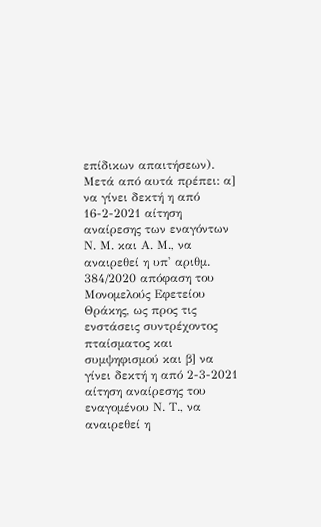επίδικων απαιτήσεων). Μετά από αυτά πρέπει: α] να γίνει δεκτή η από 16-2-2021 αίτηση αναίρεσης των εναγόντων Ν. Μ. και Α. Μ., να αναιρεθεί η υπ' αριθμ. 384/2020 απόφαση του Μονομελούς Εφετείου Θράκης, ως προς τις ενστάσεις συντρέχοντος πταίσματος και συμψηφισμού και β] να γίνει δεκτή η από 2-3-2021 αίτηση αναίρεσης του εναγομένου Ν. Τ., να αναιρεθεί η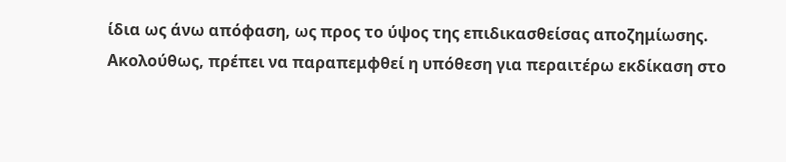ίδια ως άνω απόφαση, ως προς το ύψος της επιδικασθείσας αποζημίωσης. Ακολούθως, πρέπει να παραπεμφθεί η υπόθεση για περαιτέρω εκδίκαση στο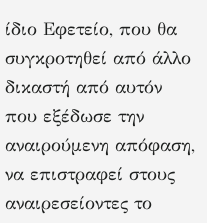ίδιο Εφετείο, που θα συγκροτηθεί από άλλο δικαστή από αυτόν που εξέδωσε την αναιρούμενη απόφαση, να επιστραφεί στους αναιρεσείοντες το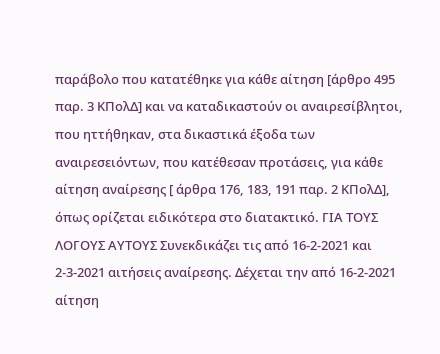παράβολο που κατατέθηκε για κάθε αίτηση [άρθρο 495 παρ. 3 ΚΠολΔ] και να καταδικαστούν οι αναιρεσίβλητοι, που ηττήθηκαν, στα δικαστικά έξοδα των αναιρεσειόντων, που κατέθεσαν προτάσεις, για κάθε αίτηση αναίρεσης [ άρθρα 176, 183, 191 παρ. 2 ΚΠολΔ], όπως ορίζεται ειδικότερα στο διατακτικό. ΓΙΑ ΤΟΥΣ ΛΟΓΟΥΣ ΑΥΤΟΥΣ Συνεκδικάζει τις από 16-2-2021 και 2-3-2021 αιτήσεις αναίρεσης. Δέχεται την από 16-2-2021 αίτηση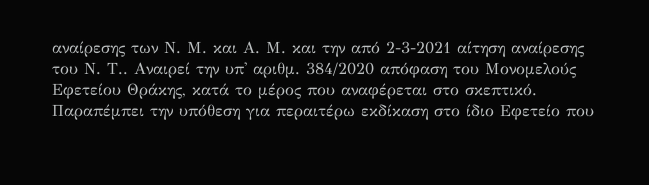αναίρεσης των Ν. Μ. και Α. Μ. και την από 2-3-2021 αίτηση αναίρεσης του Ν. Τ.. Αναιρεί την υπ' αριθμ. 384/2020 απόφαση του Μονομελούς Εφετείου Θράκης, κατά το μέρος που αναφέρεται στο σκεπτικό. Παραπέμπει την υπόθεση για περαιτέρω εκδίκαση στο ίδιο Εφετείο που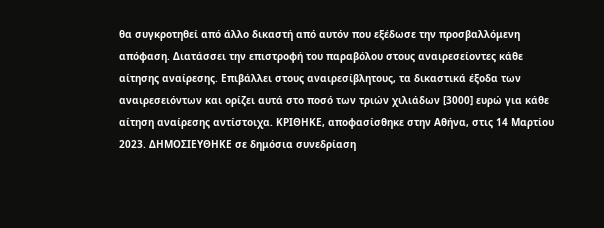θα συγκροτηθεί από άλλο δικαστή από αυτόν που εξέδωσε την προσβαλλόμενη απόφαση. Διατάσσει την επιστροφή του παραβόλου στους αναιρεσείοντες κάθε αίτησης αναίρεσης. Επιβάλλει στους αναιρεσίβλητους, τα δικαστικά έξοδα των αναιρεσειόντων και ορίζει αυτά στο ποσό των τριών χιλιάδων [3000] ευρώ για κάθε αίτηση αναίρεσης αντίστοιχα. ΚΡΙΘΗΚΕ, αποφασίσθηκε στην Αθήνα, στις 14 Μαρτίου 2023. ΔΗΜΟΣΙΕΥΘΗΚΕ σε δημόσια συνεδρίαση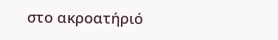στο ακροατήριό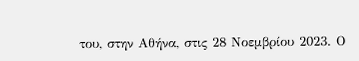του, στην Αθήνα, στις 28 Νοεμβρίου 2023. Ο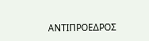ΑΝΤΙΠΡΟΕΔΡΟΣ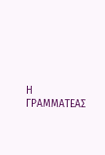Η ΓΡΑΜΜΑΤΕΑΣ